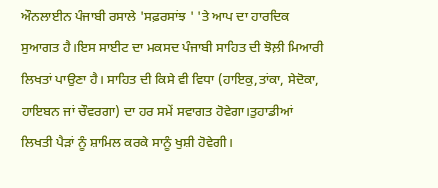ਔਨਲਾਈਨ ਪੰਜਾਬੀ ਰਸਾਲੇ 'ਸਫ਼ਰਸਾਂਝ ' 'ਤੇ ਆਪ ਦਾ ਹਾਰਦਿਕ ਸੁਆਗਤ ਹੈ।ਇਸ ਸਾਈਟ ਦਾ ਮਕਸਦ ਪੰਜਾਬੀ ਸਾਹਿਤ ਦੀ ਝੋਲ਼ੀ ਮਿਆਰੀ ਲਿਖਤਾਂ ਪਾਉਣਾ ਹੈ। ਸਾਹਿਤ ਦੀ ਕਿਸੇ ਵੀ ਵਿਧਾ (ਹਾਇਕੁ,ਤਾਂਕਾ, ਸੇਦੋਕਾ, ਹਾਇਬਨ ਜਾਂ ਚੌਵਰਗਾ) ਦਾ ਹਰ ਸਮੇਂ ਸਵਾਗਤ ਹੋਵੇਗਾ।ਤੁਹਾਡੀਆਂ ਲਿਖਤੀ ਪੈੜਾਂ ਨੂੰ ਸ਼ਾਮਿਲ ਕਰਕੇ ਸਾਨੂੰ ਖੁਸ਼ੀ ਹੋਵੇਗੀ।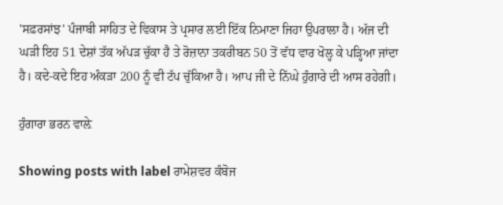'ਸਫ਼ਰਸਾਂਝ' ਪੰਜਾਬੀ ਸਾਹਿਤ ਦੇ ਵਿਕਾਸ ਤੇ ਪ੍ਰਸਾਰ ਲਈ ਇੱਕ ਨਿਮਾਣਾ ਜਿਹਾ ਉਪਰਾਲਾ ਹੈ। ਅੱਜ ਦੀ ਘੜੀ ਇਹ 51 ਦੇਸ਼ਾਂ ਤੱਕ ਅੱਪੜ ਚੁੱਕਾ ਹੈ ਤੇ ਰੋਜ਼ਾਨਾ ਤਕਰੀਬਨ 50 ਤੋਂ ਵੱਧ ਵਾਰ ਖੋਲ੍ਹ ਕੇ ਪੜ੍ਹਿਆ ਜਾਂਦਾ ਹੈ। ਕਦੇ-ਕਦੇ ਇਹ ਅੰਕੜਾ 200 ਨੂੰ ਵੀ ਟੱਪ ਚੁੱਕਿਆ ਹੈ। ਆਪ ਜੀ ਦੇ ਨਿੱਘੇ ਹੁੰਗਾਰੇ ਦੀ ਆਸ ਰਹੇਗੀ।

ਹੁੰਗਾਰਾ ਭਰਨ ਵਾਲ਼ੇ

Showing posts with label ਰਾਮੇਸ਼ਵਰ ਕੰਬੋਜ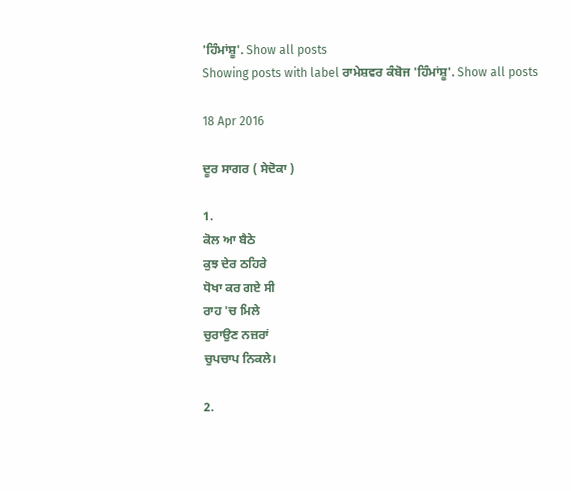'ਹਿੰਮਾਂਸ਼ੂ'. Show all posts
Showing posts with label ਰਾਮੇਸ਼ਵਰ ਕੰਬੋਜ 'ਹਿੰਮਾਂਸ਼ੂ'. Show all posts

18 Apr 2016

ਦੂਰ ਸਾਗਰ ( ਸੇਦੋਕਾ )

1.
ਕੋਲ ਆ ਬੈਠੇ
ਕੁਝ ਦੇਰ ਠਹਿਰੇ
ਧੋਖਾ ਕਰ ਗਏ ਸੀ
ਰਾਹ 'ਚ ਮਿਲੇ
ਚੁਰਾਉਣ ਨਜ਼ਰਾਂ
ਚੁਪਚਾਪ ਨਿਕਲੇ।

2.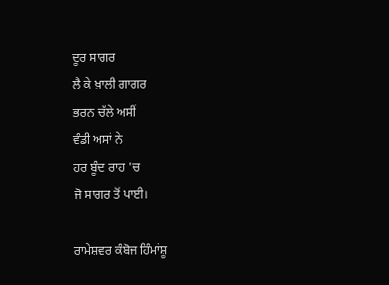ਦੂਰ ਸਾਗਰ
ਲੈ ਕੇ ਖ਼ਾਲੀ ਗਾਗਰ
ਭਰਨ ਚੱਲੇ ਅਸੀਂ
ਵੰਡੀ ਅਸਾਂ ਨੇ
ਹਰ ਬੂੰਦ ਰਾਹ 'ਚ
ਜੋ ਸਾਗਰ ਤੋਂ ਪਾਈ।

ਰਾਮੇਸ਼ਵਰ ਕੰਬੋਜ ਹਿੰਮਾਂਸ਼ੂ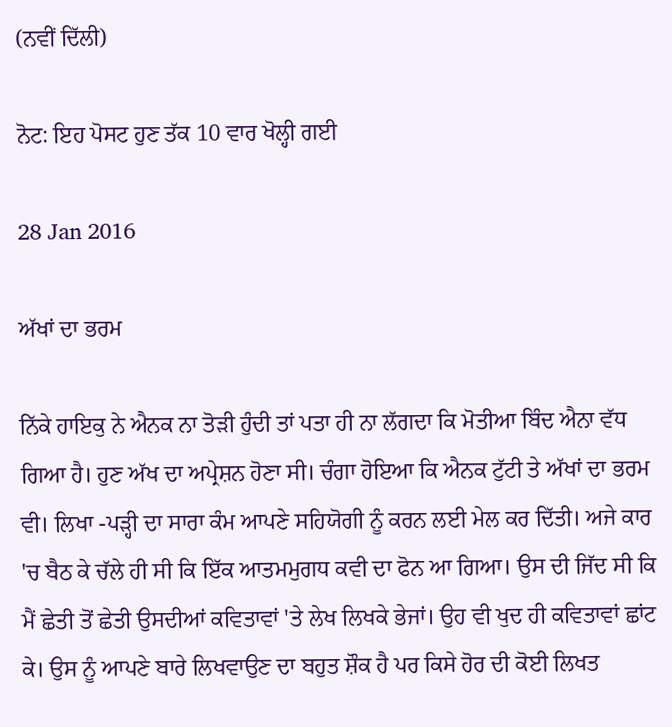(ਨਵੀਂ ਦਿੱਲੀ)

ਨੋਟ: ਇਹ ਪੋਸਟ ਹੁਣ ਤੱਕ 10 ਵਾਰ ਖੋਲ੍ਹੀ ਗਈ

28 Jan 2016

ਅੱਖਾਂ ਦਾ ਭਰਮ

ਨਿੱਕੇ ਹਾਇਕੁ ਨੇ ਐਨਕ ਨਾ ਤੋੜੀ ਹੁੰਦੀ ਤਾਂ ਪਤਾ ਹੀ ਨਾ ਲੱਗਦਾ ਕਿ ਮੋਤੀਆ ਬਿੰਦ ਐਨਾ ਵੱਧ ਗਿਆ ਹੈ। ਹੁਣ ਅੱਖ ਦਾ ਅਪ੍ਰੇਸ਼ਨ ਹੋਣਾ ਸੀ। ਚੰਗਾ ਹੋਇਆ ਕਿ ਐਨਕ ਟੁੱਟੀ ਤੇ ਅੱਖਾਂ ਦਾ ਭਰਮ ਵੀ। ਲਿਖਾ -ਪੜ੍ਹੀ ਦਾ ਸਾਰਾ ਕੰਮ ਆਪਣੇ ਸਹਿਯੋਗੀ ਨੂੰ ਕਰਨ ਲਈ ਮੇਲ ਕਰ ਦਿੱਤੀ। ਅਜੇ ਕਾਰ 'ਚ ਬੈਠ ਕੇ ਚੱਲੇ ਹੀ ਸੀ ਕਿ ਇੱਕ ਆਤਮਮੁਗਧ ਕਵੀ ਦਾ ਫੋਨ ਆ ਗਿਆ। ਉਸ ਦੀ ਜਿੱਦ ਸੀ ਕਿ ਮੈਂ ਛੇਤੀ ਤੋਂ ਛੇਤੀ ਉਸਦੀਆਂ ਕਵਿਤਾਵਾਂ 'ਤੇ ਲੇਖ ਲਿਖਕੇ ਭੇਜਾਂ। ਉਹ ਵੀ ਖੁਦ ਹੀ ਕਵਿਤਾਵਾਂ ਛਾਂਟ ਕੇ। ਉਸ ਨੂੰ ਆਪਣੇ ਬਾਰੇ ਲਿਖਵਾਉਣ ਦਾ ਬਹੁਤ ਸ਼ੌਕ ਹੈ ਪਰ ਕਿਸੇ ਹੋਰ ਦੀ ਕੋਈ ਲਿਖਤ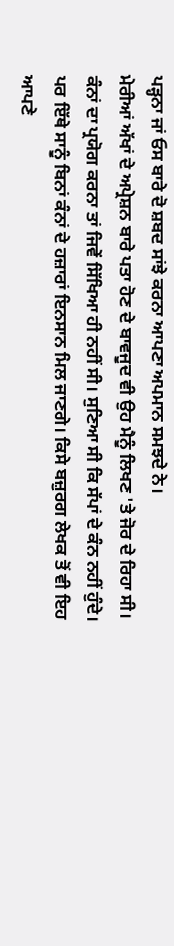ਪੜ੍ਹਨਾ ਜਾਂ ਓਸ ਬਾਰੇ ਦੋ ਸ਼ਬਦ ਸਾਂਝੇ ਕਰਨਾ ਆਪਣਾ ਅਪਮਾਨ ਸਮਝਦੇ ਨੇ।
ਮੇਰੀਆਂ ਅੱਖਾਂ ਦੇ ਅਪ੍ਰੇਸ਼ਨ ਬਾਰੇ ਪਤਾ ਹੋਣ ਦੇ ਬਾਵਜੂਦ ਵੀ ਉਹ ਮੈਨੂੰ ਲਿਖਣ 'ਤੇ ਜੋਰ ਦੇ ਰਿਹਾ ਸੀ। ਕੰਨਾਂ ਦਾ ਪ੍ਰਯੋਗ ਕਰਨਾ ਤਾਂ ਜਿਵੇਂ ਸਿੱਖਿਆ ਹੀ ਨਹੀਂ ਸੀ। ਸੁਣਿਆ ਸੀ ਕਿ ਸੱਪਾਂ ਦੇ ਕੰਨ ਨਹੀਂ ਹੁੰਦੇ। ਪਰ ਇੱਥੇ ਸਾਨੂੰ ਬਿਨਾਂ ਕੰਨਾਂ ਦੇ ਹਜ਼ਾਰਾਂ ਇਨਸਾਨ ਮਿਲ ਜਾਣਗੇ। ਕਿਸੇ ਬਜ਼ੁਰਗ ਲੇਖਕ ਤੋਂ ਵੀ ਇਹ ਆਪਣੇ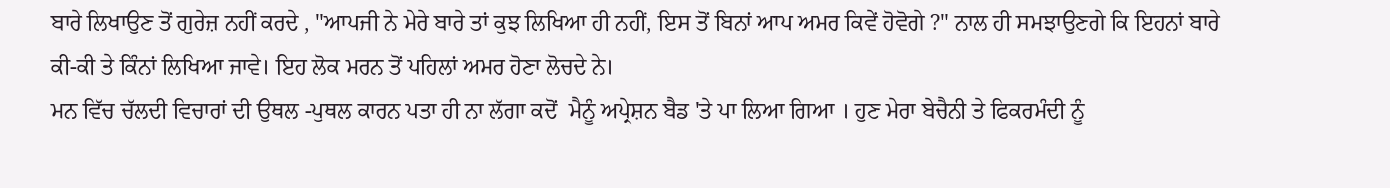ਬਾਰੇ ਲਿਖਾਉਣ ਤੋਂ ਗੁਰੇਜ਼ ਨਹੀਂ ਕਰਦੇ , "ਆਪਜੀ ਨੇ ਮੇਰੇ ਬਾਰੇ ਤਾਂ ਕੁਝ ਲਿਖਿਆ ਹੀ ਨਹੀਂ, ਇਸ ਤੋਂ ਬਿਨਾਂ ਆਪ ਅਮਰ ਕਿਵੇਂ ਹੋਵੋਗੇ ?" ਨਾਲ ਹੀ ਸਮਝਾਉਣਗੇ ਕਿ ਇਹਨਾਂ ਬਾਰੇ ਕੀ-ਕੀ ਤੇ ਕਿੰਨਾਂ ਲਿਖਿਆ ਜਾਵੇ। ਇਹ ਲੋਕ ਮਰਨ ਤੋਂ ਪਹਿਲਾਂ ਅਮਰ ਹੋਣਾ ਲੋਚਦੇ ਨੇ।
ਮਨ ਵਿੱਚ ਚੱਲਦੀ ਵਿਚਾਰਾਂ ਦੀ ਉਥਲ -ਪੁਥਲ ਕਾਰਨ ਪਤਾ ਹੀ ਨਾ ਲੱਗਾ ਕਦੋਂ  ਮੈਨੂੰ ਅਪ੍ਰੇਸ਼ਨ ਬੈਡ 'ਤੇ ਪਾ ਲਿਆ ਗਿਆ । ਹੁਣ ਮੇਰਾ ਬੇਚੈਨੀ ਤੇ ਫਿਕਰਮੰਦੀ ਨੂੰ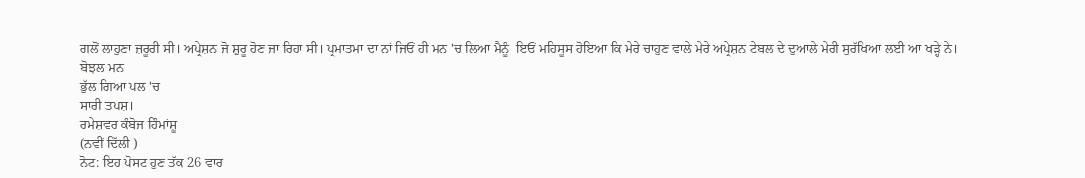ਗਲੋਂ ਲਾਹੁਣਾ ਜ਼ਰੂਰੀ ਸੀ। ਅਪ੍ਰੇਸ਼ਨ ਜੋ ਸ਼ੁਰੂ ਹੋਣ ਜਾ ਰਿਹਾ ਸੀ। ਪ੍ਰਮਾਤਮਾ ਦਾ ਨਾਂ ਜਿਓਂ ਹੀ ਮਨ 'ਚ ਲਿਆ ਮੈਨੂੰ  ਇਓਂ ਮਹਿਸੂਸ ਹੋਇਆ ਕਿ ਮੇਰੇ ਚਾਹੁਣ ਵਾਲੇ ਮੇਰੇ ਅਪ੍ਰੇਸ਼ਨ ਟੇਬਲ ਦੇ ਦੁਆਲੇ ਮੇਰੀ ਸੁਰੱਖਿਆ ਲਈ ਆ ਖੜ੍ਹੇ ਨੇ।
ਬੋਝਲ ਮਨ
ਭੁੱਲ ਗਿਆ ਪਲ 'ਚ
ਸਾਰੀ ਤਪਸ਼।
ਰਮੇਸ਼ਵਰ ਕੰਬੋਜ ਹਿੰਮਾਂਸ਼ੂ
(ਨਵੀਂ ਦਿੱਲੀ )
ਨੋਟ: ਇਹ ਪੋਸਟ ਹੁਣ ਤੱਕ 26 ਵਾਰ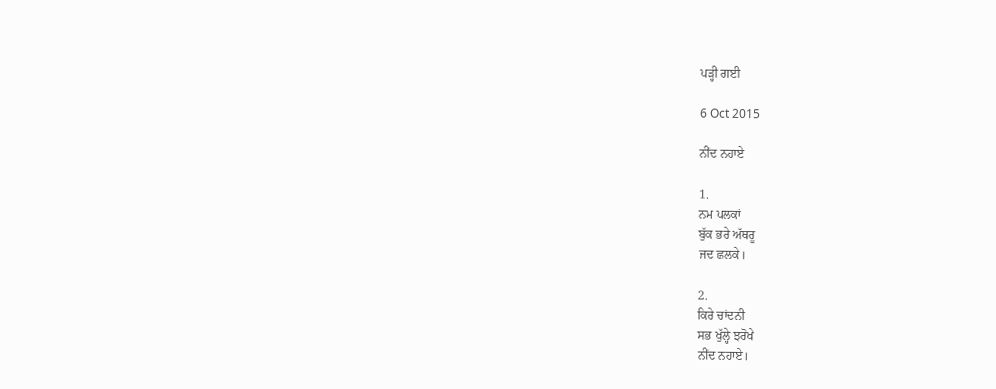ਪੜ੍ਹੀ ਗਈ

6 Oct 2015

ਨੀਂਦ ਨਹਾਏ

1.
ਨਮ ਪਲਕਾਂ
ਬੁੱਕ ਭਰੇ ਅੱਥਰੂ
ਜਦ ਛਲਕੇ।

2.
ਕਿਰੇ ਚਾਂਦਨੀ
ਸਭ ਖੁੱਲ੍ਹੇ ਝਰੋਖੇ
ਨੀਂਦ ਨਹਾਏ।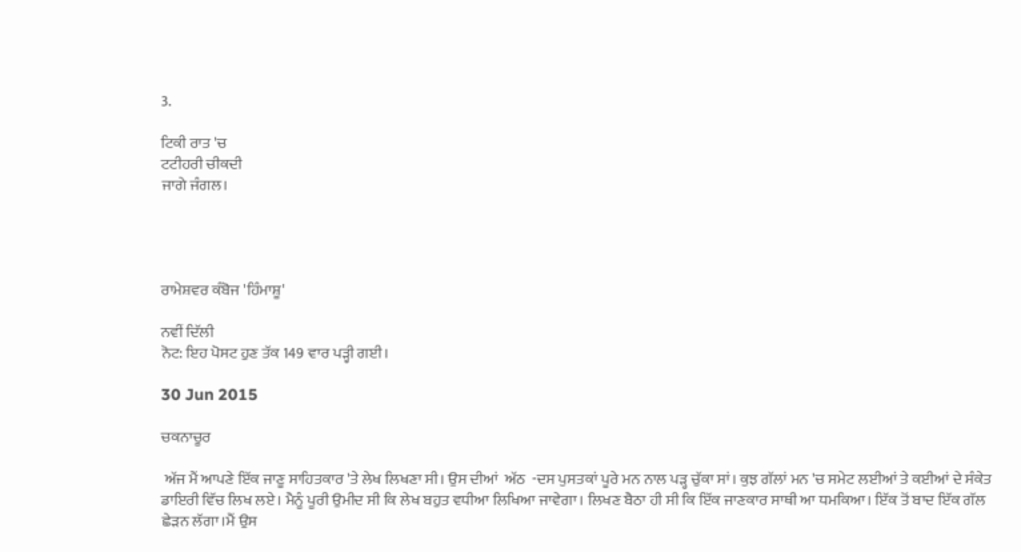3.

ਟਿਕੀ ਰਾਤ 'ਚ
ਟਟੀਹਰੀ ਚੀਕਦੀ
ਜਾਗੇ ਜੰਗਲ।




ਰਾਮੇਸ਼ਵਰ ਕੰਬੋਜ 'ਹਿੰਮਾਸ਼ੂ'

ਨਵੀਂ ਦਿੱਲੀ
ਨੋਟ: ਇਹ ਪੋਸਟ ਹੁਣ ਤੱਕ 149 ਵਾਰ ਪੜ੍ਹੀ ਗਈ।

30 Jun 2015

ਚਕਨਾਚੂਰ

 ਅੱਜ ਮੈਂ ਆਪਣੇ ਇੱਕ ਜਾਣੂ ਸਾਹਿਤਕਾਰ 'ਤੇ ਲੇਖ ਲਿਖਣਾ ਸੀ। ਉਸ ਦੀਆਂ  ਅੱਠ  -ਦਸ ਪੁਸਤਕਾਂ ਪੂਰੇ ਮਨ ਨਾਲ ਪੜ੍ਹ ਚੁੱਕਾ ਸਾਂ। ਕੁਝ ਗੱਲਾਂ ਮਨ 'ਚ ਸਮੇਟ ਲਈਆਂ ਤੇ ਕਈਆਂ ਦੇ ਸੰਕੇਤ ਡਾਇਰੀ ਵਿੱਚ ਲਿਖ ਲਏ। ਮੈਨੂੰ ਪੂਰੀ ਉਮੀਦ ਸੀ ਕਿ ਲੇਖ ਬਹੁਤ ਵਧੀਆ ਲਿਖਿਆ ਜਾਵੇਗਾ। ਲਿਖਣ ਬੈਠਾ ਹੀ ਸੀ ਕਿ ਇੱਕ ਜਾਣਕਾਰ ਸਾਥੀ ਆ ਧਮਕਿਆ। ਇੱਕ ਤੋਂ ਬਾਦ ਇੱਕ ਗੱਲ ਛੇੜਨ ਲੱਗਾ।ਮੈਂ ਉਸ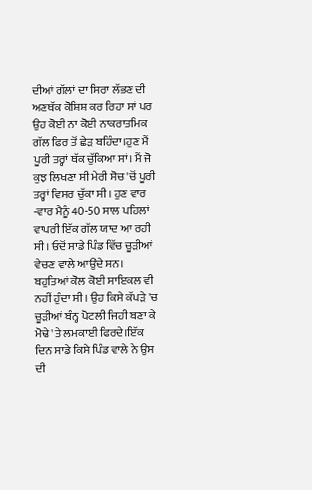ਦੀਆਂ ਗੱਲਾਂ ਦਾ ਸਿਰਾ ਲੱਭਣ ਦੀ ਅਣਥੱਕ ਕੋਸ਼ਿਸ਼ ਕਰ ਰਿਹਾ ਸਾਂ ਪਰ ਉਹ ਕੋਈ ਨਾ ਕੋਈ ਨਾਕਰਾਤਮਿਕ ਗੱਲ ਫਿਰ ਤੋਂ ਛੇੜ ਬਹਿੰਦਾ।ਹੁਣ ਮੈਂ ਪੂਰੀ ਤਰ੍ਹਾਂ ਥੱਕ ਚੁੱਕਿਆ ਸਾਂ। ਮੈਂ ਜੋ ਕੁਝ ਲਿਖਣਾ ਸੀ ਮੇਰੀ ਸੋਚ 'ਚੋਂ ਪੂਰੀ ਤਰ੍ਹਾਂ ਵਿਸਰ ਚੁੱਕਾ ਸੀ। ਹੁਣ ਵਾਰ -ਵਾਰ ਮੈਨੂੰ 40-50 ਸਾਲ ਪਹਿਲਾਂ ਵਾਪਰੀ ਇੱਕ ਗੱਲ ਯਾਦ ਆ ਰਹੀ ਸੀ। ਓਦੋਂ ਸਾਡੇ ਪਿੰਡ ਵਿੱਚ ਚੂੜੀਆਂ ਵੇਚਣ ਵਾਲੇ ਆਉਂਦੇ ਸਨ। ਬਹੁਤਿਆਂ ਕੋਲ ਕੋਈ ਸਾਇਕਲ ਵੀ ਨਹੀਂ ਹੁੰਦਾ ਸੀ। ਉਹ ਕਿਸੇ ਕੱਪੜੇ 'ਚ ਚੂੜੀਆਂ ਬੰਨ੍ਹ ਪੋਟਲੀ ਜਿਹੀ ਬਣਾ ਕੇ ਮੋਢੇ 'ਤੇ ਲਮਕਾਈ ਫਿਰਦੇ।ਇੱਕ ਦਿਨ ਸਾਡੇ ਕਿਸੇ ਪਿੰਡ ਵਾਲੇ ਨੇ ਉਸ ਦੀ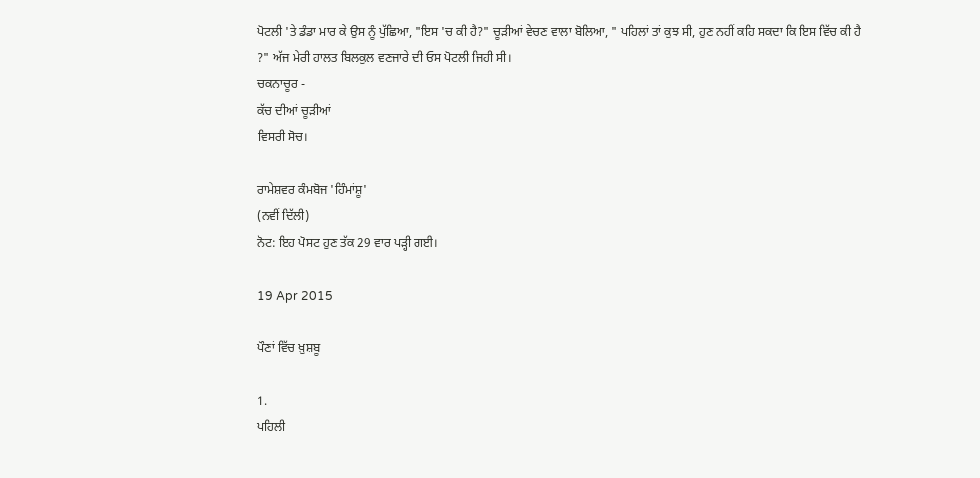ਪੋਟਲੀ 'ਤੇ ਡੰਡਾ ਮਾਰ ਕੇ ਉਸ ਨੂੰ ਪੁੱਛਿਆ, "ਇਸ 'ਚ ਕੀ ਹੈ?" ਚੂੜੀਆਂ ਵੇਚਣ ਵਾਲਾ ਬੋਲਿਆ, " ਪਹਿਲਾਂ ਤਾਂ ਕੁਝ ਸੀ, ਹੁਣ ਨਹੀਂ ਕਹਿ ਸਕਦਾ ਕਿ ਇਸ ਵਿੱਚ ਕੀ ਹੈ ?" ਅੱਜ ਮੇਰੀ ਹਾਲਤ ਬਿਲਕੁਲ ਵਣਜਾਰੇ ਦੀ ਓਸ ਪੋਟਲੀ ਜਿਹੀ ਸੀ।
ਚਕਨਾਚੂਰ -
ਕੱਚ ਦੀਆਂ ਚੂੜੀਆਂ
ਵਿਸਰੀ ਸੋਚ।

ਰਾਮੇਸ਼ਵਰ ਕੰਮਬੋਜ 'ਹਿੰਮਾਂਸ਼ੂ'
(ਨਵੀਂ ਦਿੱਲੀ)
ਨੋਟ: ਇਹ ਪੋਸਟ ਹੁਣ ਤੱਕ 29 ਵਾਰ ਪੜ੍ਹੀ ਗਈ।

19 Apr 2015

ਪੌਣਾਂ ਵਿੱਚ ਖ਼ੁਸ਼ਬੂ

1.
ਪਹਿਲੀ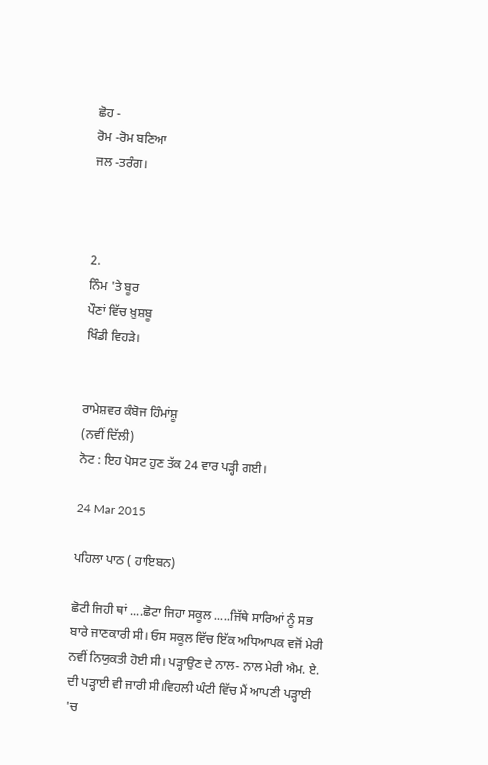ਛੋਹ -
ਰੋਮ -ਰੋਮ ਬਣਿਆ
ਜਲ -ਤਰੰਗ।



2.
ਨਿੰਮ 'ਤੇ ਬੂਰ
ਪੌਣਾਂ ਵਿੱਚ ਖ਼ੁਸ਼ਬੂ
ਖਿੰਡੀ ਵਿਹੜੇ।


ਰਾਮੇਸ਼ਵਰ ਕੰਬੋਜ ਹਿੰਮਾਂਸ਼ੂ
(ਨਵੀਂ ਦਿੱਲੀ)
ਨੋਟ : ਇਹ ਪੋਸਟ ਹੁਣ ਤੱਕ 24 ਵਾਰ ਪੜ੍ਹੀ ਗਈ।

24 Mar 2015

ਪਹਿਲਾ ਪਾਠ ( ਹਾਇਬਨ)

ਛੋਟੀ ਜਿਹੀ ਥਾਂ ....ਛੋਟਾ ਜਿਹਾ ਸਕੂਲ .....ਜਿੱਥੇ ਸਾਰਿਆਂ ਨੂੰ ਸਭ ਬਾਰੇ ਜਾਣਕਾਰੀ ਸੀ। ਓਸ ਸਕੂਲ ਵਿੱਚ ਇੱਕ ਅਧਿਆਪਕ ਵਜੋਂ ਮੇਰੀ ਨਵੀਂ ਨਿਯੁਕਤੀ ਹੋਈ ਸੀ। ਪੜ੍ਹਾਉਣ ਦੇ ਨਾਲ- ਨਾਲ ਮੇਰੀ ਐਮ. ਏ. ਦੀ ਪੜ੍ਹਾਈ ਵੀ ਜਾਰੀ ਸੀ।ਵਿਹਲੀ ਘੰਟੀ ਵਿੱਚ ਮੈਂ ਆਪਣੀ ਪੜ੍ਹਾਈ 'ਚ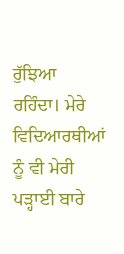ਰੁੱਝਿਆ ਰਹਿੰਦਾ। ਮੇਰੇ ਵਿਦਿਆਰਥੀਆਂ ਨੂੰ ਵੀ ਮੇਰੀ ਪੜ੍ਹਾਈ ਬਾਰੇ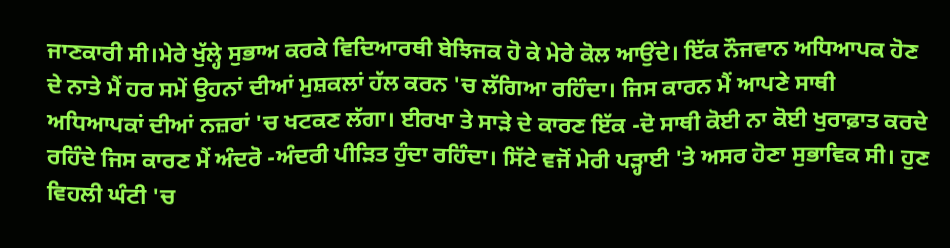ਜਾਣਕਾਰੀ ਸੀ।ਮੇਰੇ ਖੁੱਲ੍ਹੇ ਸੁਭਾਅ ਕਰਕੇ ਵਿਦਿਆਰਥੀ ਬੇਝਿਜਕ ਹੋ ਕੇ ਮੇਰੇ ਕੋਲ ਆਉਂਦੇ। ਇੱਕ ਨੌਜਵਾਨ ਅਧਿਆਪਕ ਹੋਣ ਦੇ ਨਾਤੇ ਮੈਂ ਹਰ ਸਮੇਂ ਉਹਨਾਂ ਦੀਆਂ ਮੁਸ਼ਕਲਾਂ ਹੱਲ ਕਰਨ 'ਚ ਲੱਗਿਆ ਰਹਿੰਦਾ। ਜਿਸ ਕਾਰਨ ਮੈਂ ਆਪਣੇ ਸਾਥੀ ਅਧਿਆਪਕਾਂ ਦੀਆਂ ਨਜ਼ਰਾਂ 'ਚ ਖਟਕਣ ਲੱਗਾ। ਈਰਖਾ ਤੇ ਸਾੜੇ ਦੇ ਕਾਰਣ ਇੱਕ -ਦੋ ਸਾਥੀ ਕੋਈ ਨਾ ਕੋਈ ਖੁਰਾਫ਼ਾਤ ਕਰਦੇ ਰਹਿੰਦੇ ਜਿਸ ਕਾਰਣ ਮੈਂ ਅੰਦਰੋ -ਅੰਦਰੀ ਪੀੜਿਤ ਹੁੰਦਾ ਰਹਿੰਦਾ। ਸਿੱਟੇ ਵਜੋਂ ਮੇਰੀ ਪੜ੍ਹਾਈ 'ਤੇ ਅਸਰ ਹੋਣਾ ਸੁਭਾਵਿਕ ਸੀ। ਹੁਣ ਵਿਹਲੀ ਘੰਟੀ 'ਚ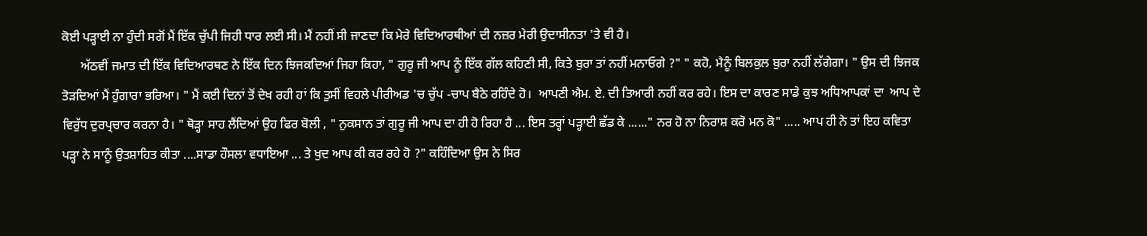ਕੋਈ ਪੜ੍ਹਾਈ ਨਾ ਹੁੰਦੀ ਸਗੋਂ ਮੈਂ ਇੱਕ ਚੁੱਪੀ ਜਿਹੀ ਧਾਰ ਲਈ ਸੀ। ਮੈਂ ਨਹੀਂ ਸੀ ਜਾਣਦਾ ਕਿ ਮੇਰੇ ਵਿਦਿਆਰਥੀਆਂ ਦੀ ਨਜ਼ਰ ਮੇਰੀ ਉਦਾਸੀਨਤਾ 'ਤੇ ਵੀ ਹੈ।
      ਅੱਠਵੀਂ ਜਮਾਤ ਦੀ ਇੱਕ ਵਿਦਿਆਰਥਣ ਨੇ ਇੱਕ ਦਿਨ ਝਿਜਕਦਿਆਂ ਜਿਹਾ ਕਿਹਾ, " ਗੁਰੂ ਜੀ ਆਪ ਨੂੰ ਇੱਕ ਗੱਲ ਕਹਿਣੀ ਸੀ, ਕਿਤੇ ਬੁਰਾ ਤਾਂ ਨਹੀਂ ਮਨਾਓਗੇ ?" " ਕਹੋ, ਮੈਨੂੰ ਬਿਲਕੁਲ ਬੁਰਾ ਨਹੀਂ ਲੱਗੇਗਾ। " ਉਸ ਦੀ ਝਿਜਕ ਤੋੜਦਿਆਂ ਮੈਂ ਹੁੰਗਾਰਾ ਭਰਿਆ। " ਮੈਂ ਕਈ ਦਿਨਾਂ ਤੋਂ ਦੇਖ ਰਹੀ ਹਾਂ ਕਿ ਤੁਸੀਂ ਵਿਹਲੇ ਪੀਰੀਅਡ 'ਚ ਚੁੱਪ -ਚਾਪ ਬੈਠੇ ਰਹਿੰਦੇ ਹੋ।  ਆਪਣੀ ਐਮ. ਏ. ਦੀ ਤਿਆਰੀ ਨਹੀਂ ਕਰ ਰਹੇ। ਇਸ ਦਾ ਕਾਰਣ ਸਾਡੇ ਕੁਝ ਅਧਿਆਪਕਾਂ ਦਾ  ਆਪ ਦੇ ਵਿਰੁੱਧ ਦੁਰਪ੍ਰਚਾਰ ਕਰਨਾ ਹੈ। " ਥੋੜ੍ਹਾ ਸਾਹ ਲੈਂਦਿਆਂ ਉਹ ਫਿਰ ਬੋਲੀ , " ਨੁਕਸਾਨ ਤਾਂ ਗੁਰੂ ਜੀ ਆਪ ਦਾ ਹੀ ਹੋ ਰਿਹਾ ਹੈ ... ਇਸ ਤਰ੍ਹਾਂ ਪੜ੍ਹਾਈ ਛੱਡ ਕੇ ......" ਨਰ ਹੋ ਨਾ ਨਿਰਾਸ਼ ਕਰੋ ਮਨ ਕੋ" ..... ਆਪ ਹੀ ਨੇ ਤਾਂ ਇਹ ਕਵਿਤਾ ਪੜ੍ਹਾ ਨੇ ਸਾਨੂੰ ਉਤਸ਼ਾਹਿਤ ਕੀਤਾ ....ਸਾਡਾ ਹੌਸਲਾ ਵਧਾਇਆ ... ਤੇ ਖੁਦ ਆਪ ਕੀ ਕਰ ਰਹੇ ਹੋ ?" ਕਹਿੰਦਿਆ ਉਸ ਨੇ ਸਿਰ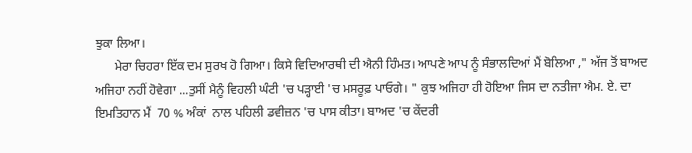ਝੁਕਾ ਲਿਆ।
      ਮੇਰਾ ਚਿਹਰਾ ਇੱਕ ਦਮ ਸੁਰਖ ਹੋ ਗਿਆ। ਕਿਸੇ ਵਿਦਿਆਰਥੀ ਦੀ ਐਨੀ ਹਿੰਮਤ। ਆਪਣੇ ਆਪ ਨੂੰ ਸੰਭਾਲਦਿਆਂ ਮੈਂ ਬੋਲਿਆ ," ਅੱਜ ਤੋਂ ਬਾਅਦ ਅਜਿਹਾ ਨਹੀਂ ਹੋਵੇਗਾ ...ਤੁਸੀਂ ਮੈਨੂੰ ਵਿਹਲੀ ਘੰਟੀ 'ਚ ਪੜ੍ਹਾਈ 'ਚ ਮਸਰੂਫ਼ ਪਾਓਗੇ। " ਕੁਝ ਅਜਿਹਾ ਹੀ ਹੋਇਆ ਜਿਸ ਦਾ ਨਤੀਜਾ ਐਮ. ਏ. ਦਾ ਇਮਤਿਹਾਨ ਮੈਂ  70 % ਅੰਕਾਂ  ਨਾਲ ਪਹਿਲੀ ਡਵੀਜ਼ਨ 'ਚ ਪਾਸ ਕੀਤਾ। ਬਾਅਦ 'ਚ ਕੇਂਦਰੀ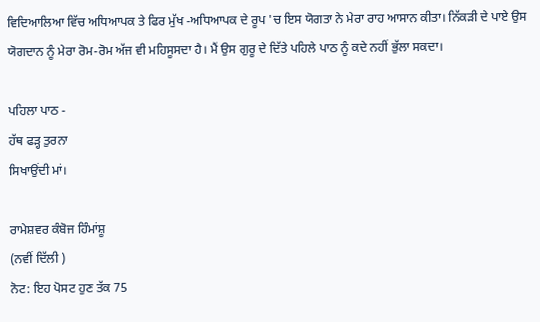ਵਿਦਿਆਲਿਆ ਵਿੱਚ ਅਧਿਆਪਕ ਤੇ ਫਿਰ ਮੁੱਖ -ਅਧਿਆਪਕ ਦੇ ਰੂਪ 'ਚ ਇਸ ਯੋਗਤਾ ਨੇ ਮੇਰਾ ਰਾਹ ਆਸਾਨ ਕੀਤਾ। ਨਿੱਕੜੀ ਦੇ ਪਾਏ ਉਸ ਯੋਗਦਾਨ ਨੂੰ ਮੇਰਾ ਰੋਮ-ਰੋਮ ਅੱਜ ਵੀ ਮਹਿਸੂਸਦਾ ਹੈ। ਮੈਂ ਉਸ ਗੁਰੂ ਦੇ ਦਿੱਤੇ ਪਹਿਲੇ ਪਾਠ ਨੂੰ ਕਦੇ ਨਹੀਂ ਭੁੱਲਾ ਸਕਦਾ।

ਪਹਿਲਾ ਪਾਠ -
ਹੱਥ ਫੜ੍ਹ ਤੁਰਨਾ
ਸਿਖਾਉਂਦੀ ਮਾਂ।

ਰਾਮੇਸ਼ਵਰ ਕੰਬੋਜ ਹਿੰਮਾਂਸ਼ੂ
(ਨਵੀਂ ਦਿੱਲੀ )
ਨੋਟ: ਇਹ ਪੋਸਟ ਹੁਣ ਤੱਕ 75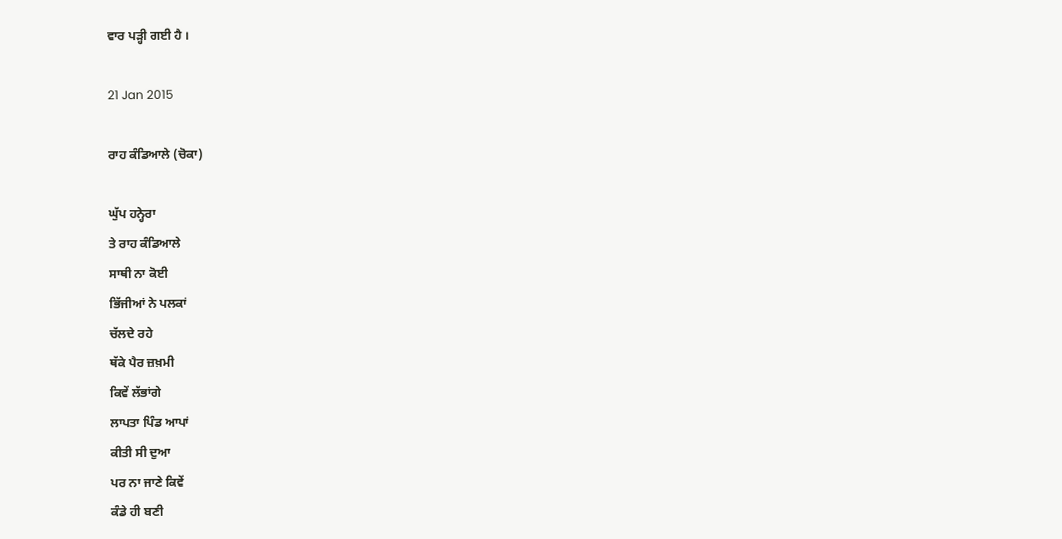ਵਾਰ ਪੜ੍ਹੀ ਗਈ ਹੈ ।

21 Jan 2015

ਰਾਹ ਕੰਡਿਆਲੇ (ਚੋਕਾ)

ਘੁੱਪ ਹਨ੍ਹੇਰਾ
ਤੇ ਰਾਹ ਕੰਡਿਆਲੇ
ਸਾਥੀ ਨਾ ਕੋਈ
ਭਿੱਜੀਆਂ ਨੇ ਪਲਕਾਂ
ਚੱਲਦੇ ਰਹੇ
ਥੱਕੇ ਪੈਰ ਜ਼ਖ਼ਮੀ
ਕਿਵੇਂ ਲੱਭਾਂਗੇ
ਲਾਪਤਾ ਪਿੰਡ ਆਪਾਂ
ਕੀਤੀ ਸੀ ਦੁਆ
ਪਰ ਨਾ ਜਾਣੇ ਕਿਵੇਂ
ਕੰਡੇ ਹੀ ਬਣੀ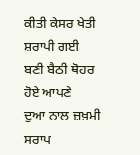ਕੀਤੀ ਕੇਸਰ ਖੇਤੀ
ਸ਼ਰਾਪੀ ਗਈ
ਬਣੀ ਬੈਠੀ ਥੋਹਰ
ਹੋਏ ਆਪਣੇ
ਦੁਆ ਨਾਲ ਜ਼ਖ਼ਮੀ
ਸਰਾਪ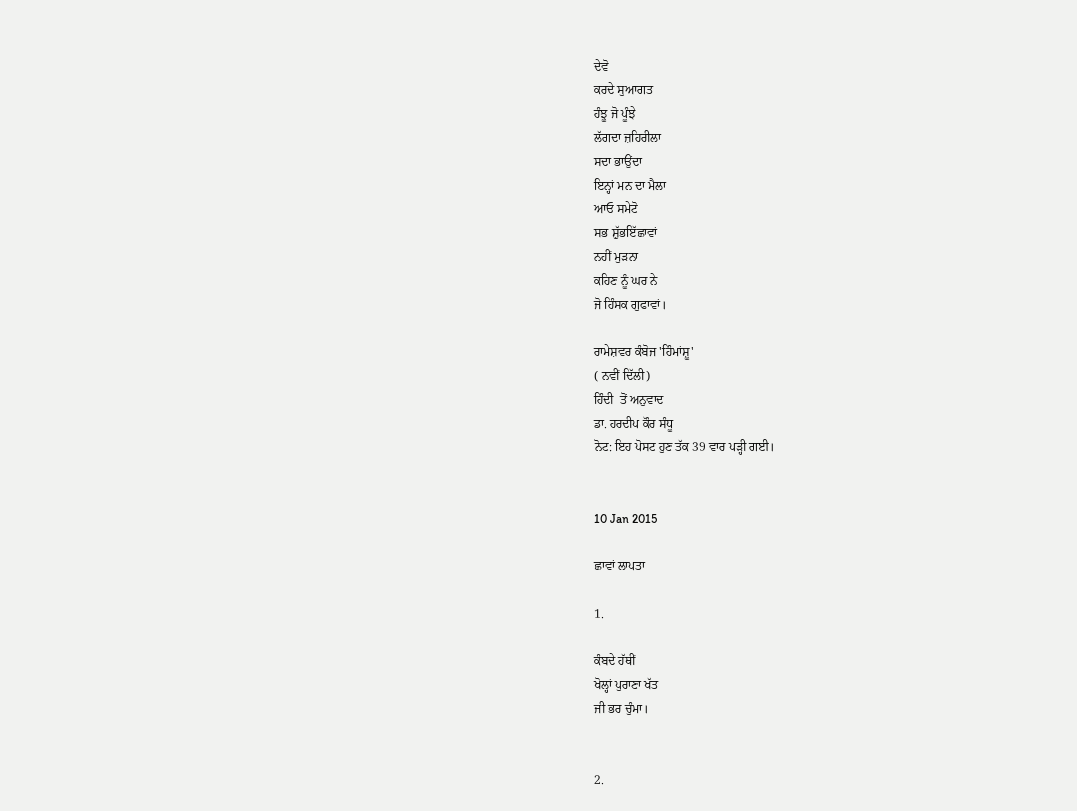ਦੇਵੋ
ਕਰਦੇ ਸੁਆਗਤ
ਹੰਝੂ ਜੋ ਪੂੰਝੇ
ਲੱਗਦਾ ਜ਼ਹਿਰੀਲਾ
ਸਦਾ ਭਾਉਂਦਾ
ਇਨ੍ਹਾਂ ਮਨ ਦਾ ਮੈਲਾ
ਆਓ ਸਮੇਟੋ
ਸਭ ਸ਼ੁੱਭਇੱਛਾਵਾਂ
ਨਹੀਂ ਮੁੜਨਾ
ਕਹਿਣ ਨੂੰ ਘਰ ਨੇ
ਜੋ ਹਿੰਸਕ ਗੁਫਾਵਾਂ।

ਰਾਮੇਸ਼ਵਰ ਕੰਬੋਜ 'ਹਿੰਮਾਂਸ਼ੂ'
( ਨਵੀਂ ਦਿੱਲੀ)
ਹਿੰਦੀ  ਤੋਂ ਅਨੁਵਾਦ
ਡਾ. ਹਰਦੀਪ ਕੌਰ ਸੰਧੂ
ਨੋਟ: ਇਹ ਪੋਸਟ ਹੁਣ ਤੱਕ 39 ਵਾਰ ਪੜ੍ਹੀ ਗਈ।


10 Jan 2015

ਛਾਵਾਂ ਲਾਪਤਾ

1.

ਕੰਬਦੇ ਹੱਥੀਂ
ਖੋਲ੍ਹਾਂ ਪੁਰਾਣਾ ਖੱਤ
ਜੀ ਭਰ ਚੁੰਮਾ।


2.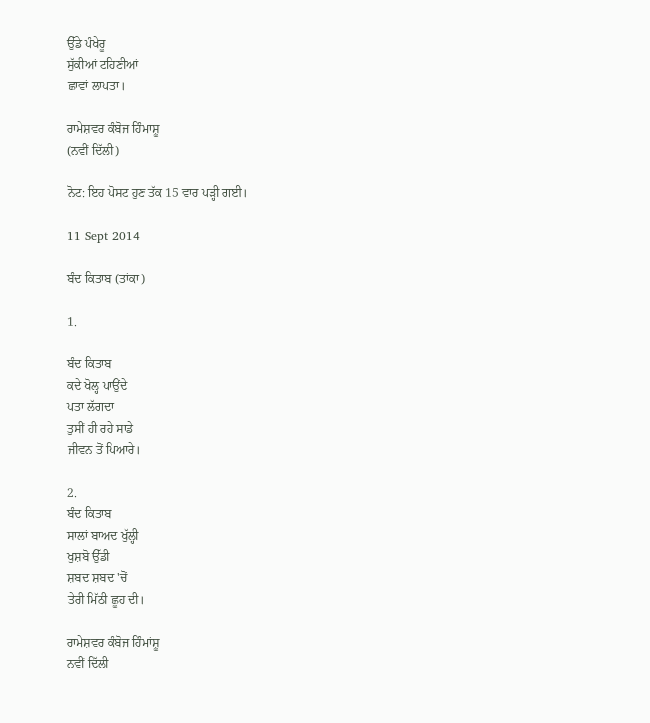ਉੱਡੇ ਪੰਖੇਰੂ
ਸੁੱਕੀਆਂ ਟਹਿਣੀਆਂ
ਛਾਵਾਂ ਲਾਪਤਾ।

ਰਾਮੇਸ਼ਵਰ ਕੰਬੋਜ ਹਿੰਮਾਸ਼ੂ
(ਨਵੀਂ ਦਿੱਲੀ)

ਨੋਟ: ਇਹ ਪੋਸਟ ਹੁਣ ਤੱਕ 15 ਵਾਰ ਪੜ੍ਹੀ ਗਈ।

11 Sept 2014

ਬੰਦ ਕਿਤਾਬ (ਤਾਂਕਾ)

1.

ਬੰਦ ਕਿਤਾਬ
ਕਦੇ ਖੋਲ੍ਹ ਪਾਉਂਦੇ
ਪਤਾ ਲੱਗਦਾ
ਤੁਸੀਂ ਹੀ ਰਹੇ ਸਾਡੇ
ਜੀਵਨ ਤੋਂ ਪਿਆਰੇ।

2.
ਬੰਦ ਕਿਤਾਬ
ਸਾਲਾਂ ਬਾਅਦ ਖੁੱਲ੍ਹੀ
ਖੁਸ਼ਬੋ ਉੱਡੀ
ਸ਼ਬਦ ਸ਼ਬਦ 'ਚੋਂ
ਤੇਰੀ ਮਿੱਠੀ ਛੂਹ ਦੀ।

ਰਾਮੇਸ਼ਵਰ ਕੰਬੋਜ ਹਿੰਮਾਂਸ਼ੂ
ਨਵੀਂ ਦਿੱਲੀ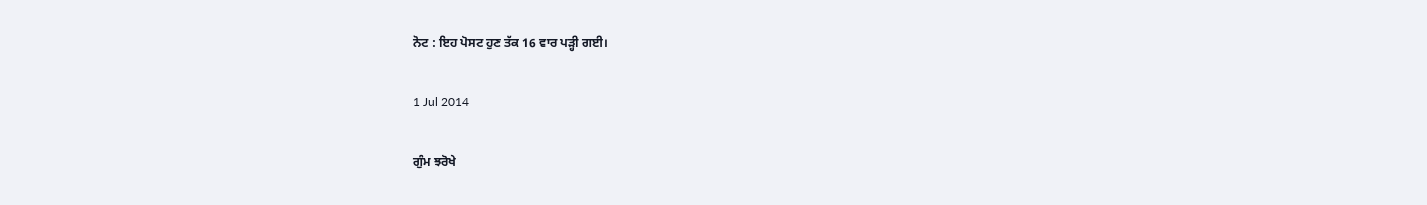ਨੋਟ : ਇਹ ਪੋਸਟ ਹੁਣ ਤੱਕ 16 ਵਾਰ ਪੜ੍ਹੀ ਗਈ।

1 Jul 2014

ਗੁੰਮ ਝਰੋਖੇ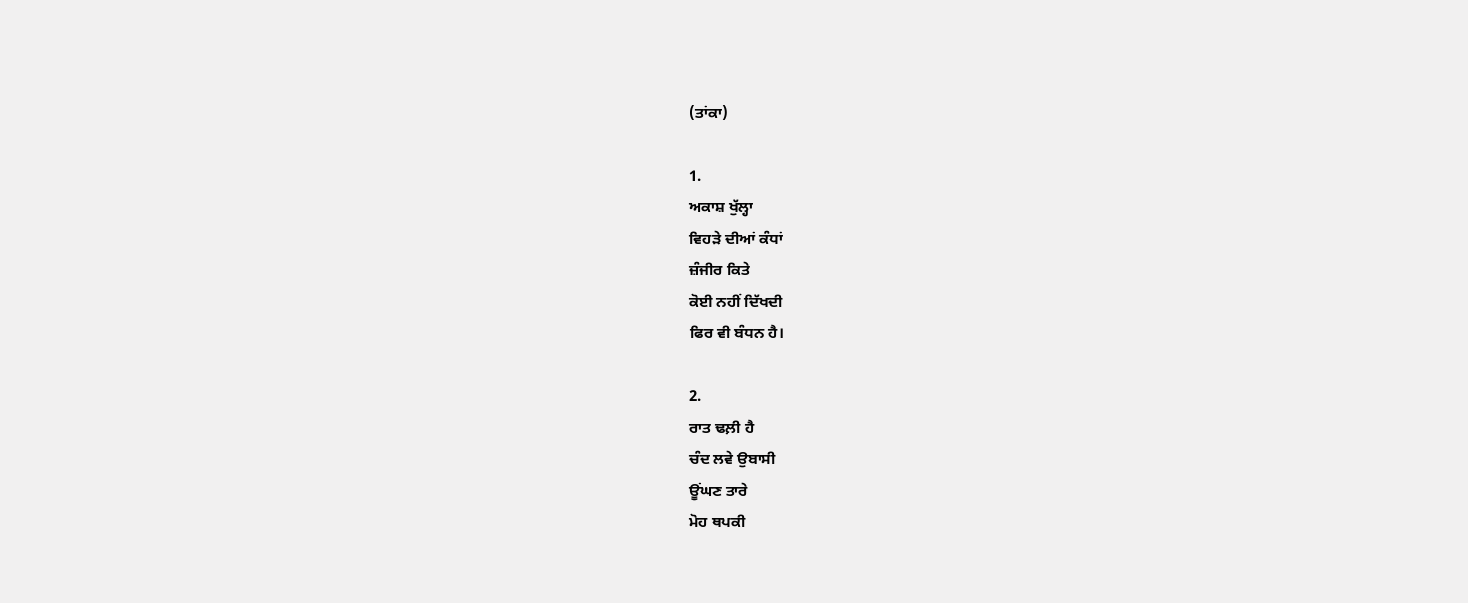(ਤਾਂਕਾ)

1.
ਅਕਾਸ਼ ਖੁੱਲ੍ਹਾ
ਵਿਹੜੇ ਦੀਆਂ ਕੰਧਾਂ
ਜ਼ੰਜੀਰ ਕਿਤੇ
ਕੋਈ ਨਹੀਂ ਦਿੱਖਦੀ
ਫਿਰ ਵੀ ਬੰਧਨ ਹੈ।

2.
ਰਾਤ ਢਲ਼ੀ ਹੈ
ਚੰਦ ਲਵੇ ਉਬਾਸੀ
ਊਂਘਣ ਤਾਰੇ
ਮੋਹ ਥਪਕੀ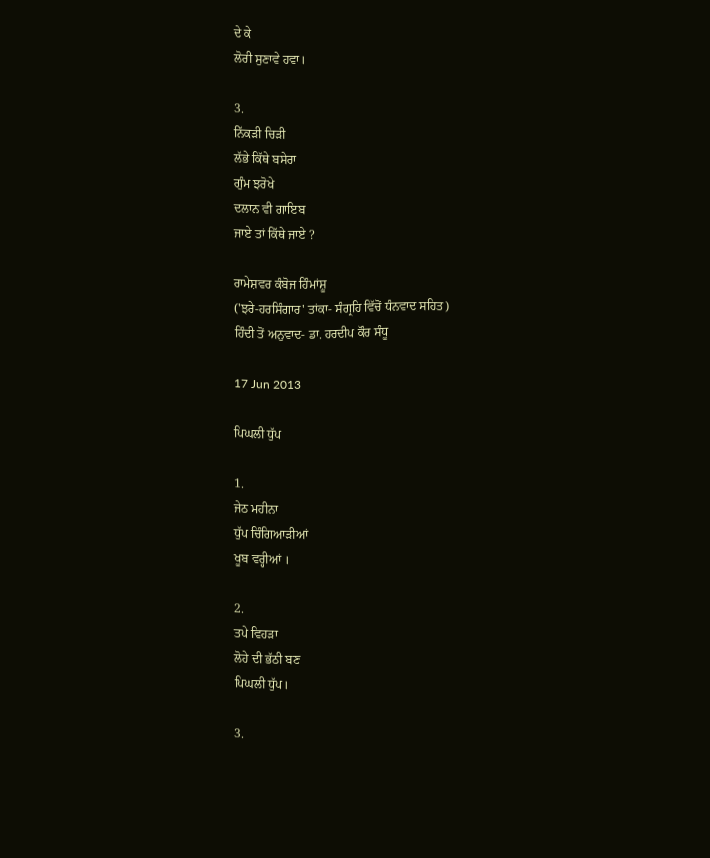ਦੇ ਕੇ
ਲੋਰੀ ਸੁਣਾਵੇ ਹਵਾ।

3.
ਨਿੱਕੜੀ ਚਿੜੀ
ਲੱਭੇ ਕਿੱਥੇ ਬਸੇਰਾ
ਗੁੰਮ ਝਰੋਖੇ
ਦਲਾਨ ਵੀ ਗਾਇਬ
ਜਾਏ ਤਾਂ ਕਿੱਥੇ ਜਾਏ ?

ਰਾਮੇਸ਼ਵਰ ਕੰਬੋਜ ਹਿੰਮਾਂਸ਼ੂ
('ਝਰੇ-ਹਰਸਿੰਗਾਰ' ਤਾਂਕਾ- ਸੰਗ੍ਰਹਿ ਵਿੱਚੋਂ ਧੰਨਵਾਦ ਸਹਿਤ)
ਹਿੰਦੀ ਤੋਂ ਅਨੁਵਾਦ- ਡਾ. ਹਰਦੀਪ ਕੌਰ ਸੰਧੂ

17 Jun 2013

ਪਿਘਲੀ ਧੁੱਪ

1.
ਜੇਠ ਮਹੀਨਾ
ਧੁੱਪ ਚਿੰਗਿਆੜੀਆਂ
ਖੂਬ ਵਰ੍ਹੀਆਂ ।

2.
ਤਪੇ ਵਿਹੜਾ
ਲੋਹੇ ਦੀ ਭੱਠੀ ਬਣ
ਪਿਘਲੀ ਧੁੱਪ।

3.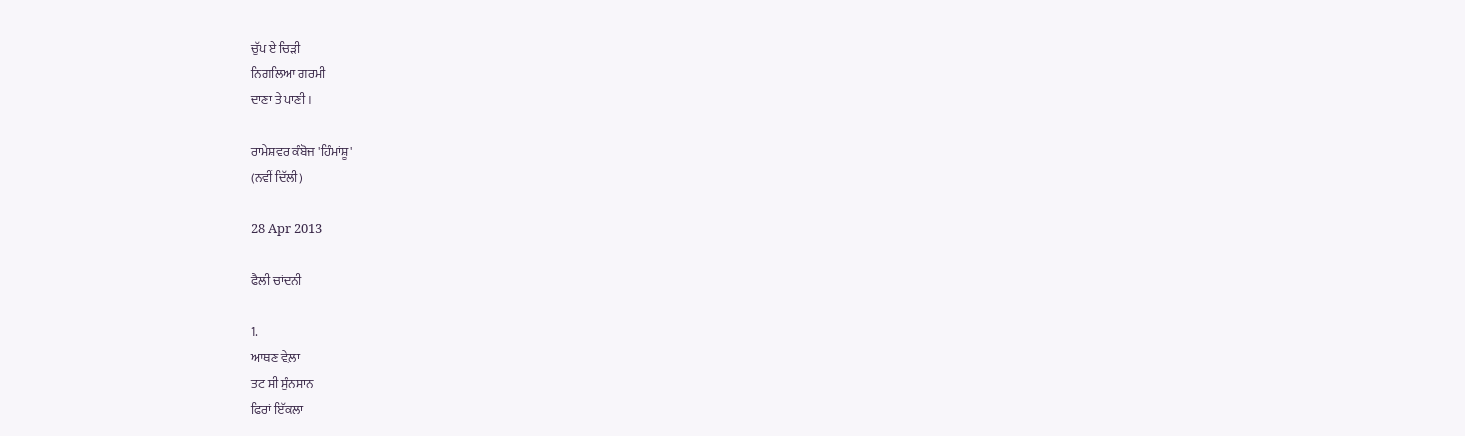ਚੁੱਪ ਏ ਚਿੜੀ
ਨਿਗਲਿਆ ਗਰਮੀ
ਦਾਣਾ ਤੇ ਪਾਣੀ ।

ਰਾਮੇਸ਼ਵਰ ਕੰਬੋਜ 'ਹਿੰਮਾਂਸ਼ੂ'
(ਨਵੀਂ ਦਿੱਲੀ)

28 Apr 2013

ਫੈਲੀ ਚਾਂਦਨੀ

1.
ਆਥਣ ਵੇਲ਼ਾ
ਤਟ ਸੀ ਸੁੰਨਸਾਨ
ਫਿਰਾਂ ਇੱਕਲਾ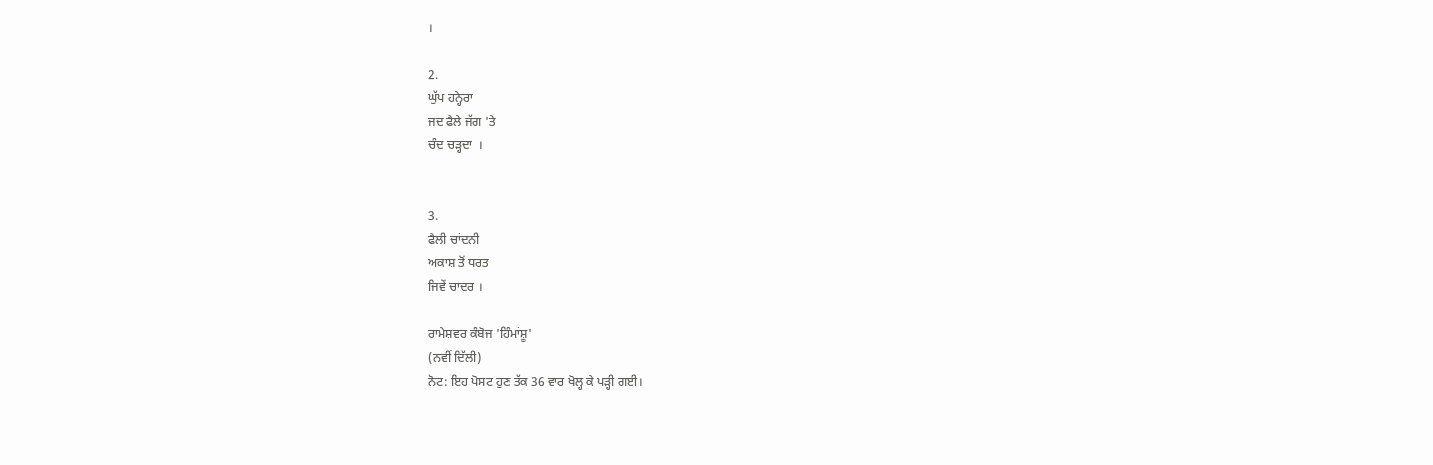।

2.
ਘੁੱਪ ਹਨ੍ਹੇਰਾ
ਜਦ ਫੈਲੇ ਜੱਗ 'ਤੇ
ਚੰਦ ਚੜ੍ਹਦਾ  ।


3.
ਫੈਲੀ ਚਾਂਦਨੀ
ਅਕਾਸ਼ ਤੋਂ ਧਰਤ
ਜਿਵੇਂ ਚਾਦਰ ।

ਰਾਮੇਸ਼ਵਰ ਕੰਬੋਜ 'ਹਿੰਮਾਂਸ਼ੂ'
(ਨਵੀਂ ਦਿੱਲੀ)
ਨੋਟ: ਇਹ ਪੋਸਟ ਹੁਣ ਤੱਕ 36 ਵਾਰ ਖੋਲ੍ਹ ਕੇ ਪੜ੍ਹੀ ਗਈ।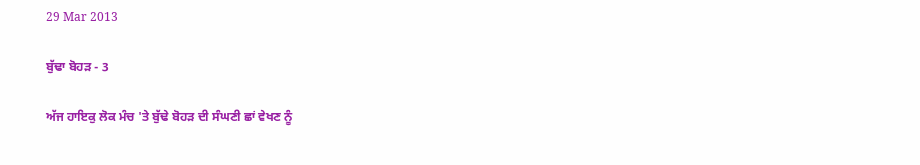29 Mar 2013

ਬੁੱਢਾ ਬੋਹੜ - 3

ਅੱਜ ਹਾਇਕੁ ਲੋਕ ਮੰਚ 'ਤੇ ਬੁੱਢੇ ਬੋਹੜ ਦੀ ਸੰਘਣੀ ਛਾਂ ਵੇਖਣ ਨੂੰ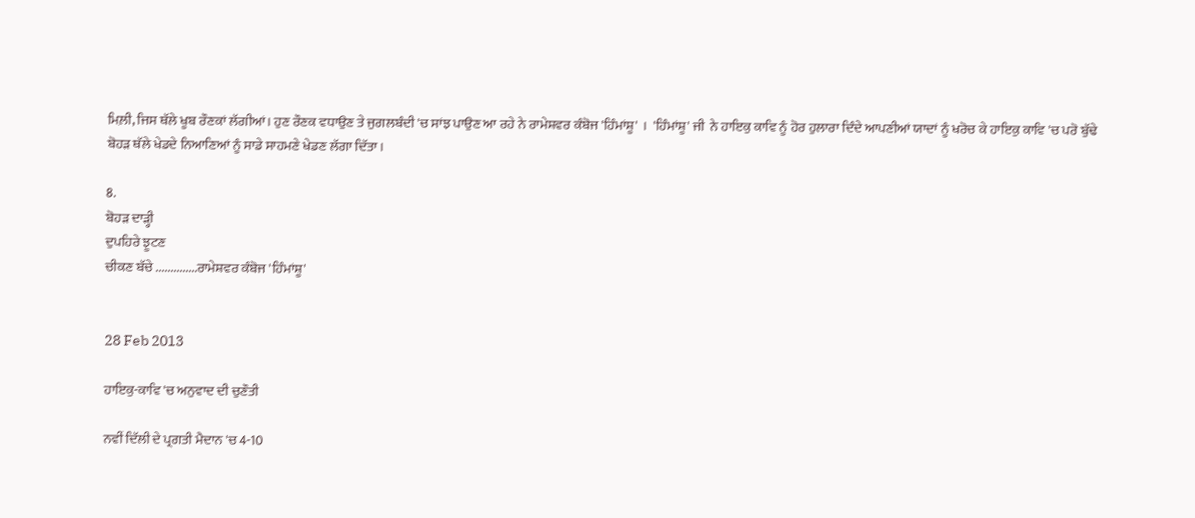ਮਿਲ਼ੀ, ਜਿਸ ਥੱਲੇ ਖੂਬ ਰੌਣਕਾਂ ਲੱਗੀਆਂ। ਹੁਣ ਰੌਣਕ ਵਧਾਉਣ ਤੇ ਜੁਗਲਬੰਦੀ 'ਚ ਸਾਂਝ ਪਾਉਣ ਆ ਰਹੇ ਨੇ ਰਾਮੇਸ਼ਵਰ ਕੰਬੋਜ 'ਹਿੰਮਾਂਸ਼ੂ'  ।  'ਹਿੰਮਾਂਸ਼ੂ' ਜੀ  ਨੇ ਹਾਇਕੁ ਕਾਵਿ ਨੂੰ ਹੋਰ ਹੁਲਾਰਾ ਦਿੰਦੇ ਆਪਣੀਆਂ ਯਾਦਾਂ ਨੂੰ ਖਰੋਚ ਕੇ ਹਾਇਕੁ ਕਾਵਿ 'ਚ ਪਰੋ ਬੁੱਢੇ ਬੋਹੜ ਥੱਲੇ ਖੇਡਦੇ ਨਿਆਣਿਆਂ ਨੂੰ ਸਾਡੇ ਸਾਹਮਣੇ ਖੇਡਣ ਲੱਗਾ ਦਿੱਤਾ।

8.
ਬੋਹੜ ਦਾੜ੍ਹੀ
ਦੁਪਹਿਰੇ ਝੂਟਣ
ਚੀਕਣ ਬੱਚੇ ..............ਰਾਮੇਸ਼ਵਰ ਕੰਬੋਜ 'ਹਿੰਮਾਂਸ਼ੂ'


28 Feb 2013

ਹਾਇਕੁ-ਕਾਵਿ 'ਚ ਅਨੁਵਾਦ ਦੀ ਚੁਣੌਤੀ

ਨਵੀਂ ਦਿੱਲੀ ਦੇ ਪ੍ਰਗਤੀ ਮੈਦਾਨ 'ਚ 4-10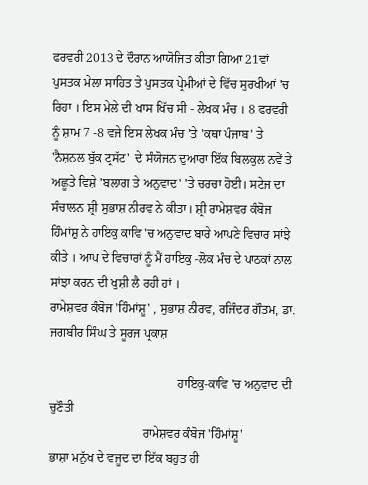ਫਰਵਰੀ 2013 ਦੇ ਦੌਰਾਨ ਆਯੋਜਿਤ ਕੀਤਾ ਗਿਆ 21ਵਾਂ ਪੁਸਤਕ ਮੇਲਾ ਸਾਹਿਤ ਤੇ ਪੁਸਤਕ ਪ੍ਰੇਮੀਆਂ ਦੇ ਵਿੱਚ ਸੁਰਖੀਆਂ 'ਚ ਰਿਹਾ । ਇਸ ਮੇਲੇ ਦੀ ਖਾਸ ਖਿੱਚ ਸੀ - ਲੇਖਕ ਮੰਚ । 8 ਫਰਵਰੀ ਨੂੰ ਸ਼ਾਮ 7 -8 ਵਜੇ ਇਸ ਲੇਖਕ ਮੰਚ 'ਤੇ 'ਕਥਾ ਪੰਜਾਬ' ਤੇ 'ਨੈਸ਼ਨਲ ਬੁੱਕ ਟ੍ਰਸੱਟ'  ਦੇ ਸੰਯੋਜਨ ਦੁਆਰਾ ਇੱਕ ਬਿਲਕੁਲ ਨਵੇਂ ਤੇ ਅਛੂਤੇ ਵਿਸ਼ੇ 'ਬਲਾਗ ਤੇ ਅਨੁਵਾਦ' 'ਤੇ ਚਰਚਾ ਹੋਈ। ਸਟੇਜ ਦਾ ਸੰਚਾਲਨ ਸ਼੍ਰੀ ਸੁਭਾਸ਼ ਨੀਰਵ ਨੇ ਕੀਤਾ। ਸ਼੍ਰੀ ਰਾਮੇਸ਼ਵਰ ਕੰਬੋਜ ਹਿੰਮਾਂਸ਼ੁ ਨੇ ਹਾਇਕੁ ਕਾਵਿ 'ਚ ਅਨੁਵਾਦ ਬਾਰੇ ਆਪਣੇ ਵਿਚਾਰ ਸਾਂਝੇ ਕੀਤੇ । ਆਪ ਦੇ ਵਿਚਾਰਾਂ ਨੂੰ ਮੈਂ ਹਾਇਕੁ -ਲੋਕ ਮੰਚ ਦੇ ਪਾਠਕਾਂ ਨਾਲ ਸਾਂਝਾ ਕਰਨ ਦੀ ਖੁਸ਼ੀ ਲੈ ਰਹੀ ਹਾਂ ।
ਰਾਮੇਸ਼ਵਰ ਕੰਬੋਜ 'ਹਿੰਮਾਂਸ਼ੂ' , ਸੁਭਾਸ਼ ਨੀਰਵ, ਰਜਿੰਦਰ ਗੌਤਮ, ਡਾ. ਜਗਬੀਰ ਸਿੰਘ ਤੇ ਸੂਰਜ ਪ੍ਰਕਾਸ਼

                                         ਹਾਇਕੁ-ਕਾਵਿ 'ਚ ਅਨੁਵਾਦ ਦੀ ਚੁਣੌਤੀ
                              ਰਾਮੇਸ਼ਵਰ ਕੰਬੋਜ 'ਹਿੰਮਾਂਸ਼ੂ'
ਭਾਸ਼ਾ ਮਨੁੱਖ ਦੇ ਵਜੂਦ ਦਾ ਇੱਕ ਬਹੁਤ ਹੀ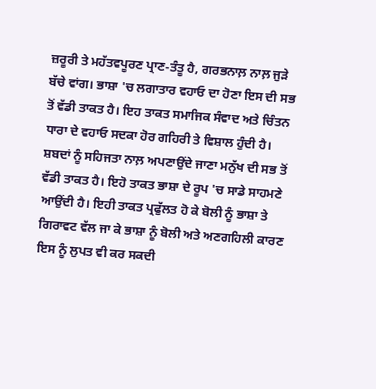ਜ਼ਰੂਰੀ ਤੇ ਮਹੱਤਵਪੂਰਣ ਪ੍ਰਾਣ-ਤੰਤੂ ਹੈ, ਗਰਭਨਾਲ਼ ਨਾਲ਼ ਜੁੜੇ ਬੱਚੇ ਵਾਂਗ। ਭਾਸ਼ਾ 'ਚ ਲਗਾਤਾਰ ਵਹਾਓ ਦਾ ਹੋਣਾ ਇਸ ਦੀ ਸਭ ਤੋਂ ਵੱਡੀ ਤਾਕਤ ਹੈ। ਇਹ ਤਾਕਤ ਸਮਾਜਿਕ ਸੰਵਾਦ ਅਤੇ ਚਿੰਤਨ ਧਾਰਾ ਦੇ ਵਹਾਓ ਸਦਕਾ ਹੋਰ ਗਹਿਰੀ ਤੇ ਵਿਸ਼ਾਲ ਹੁੰਦੀ ਹੈ। ਸ਼ਬਦਾਂ ਨੂੰ ਸਹਿਜਤਾ ਨਾਲ਼ ਅਪਣਾਉਂਦੇ ਜਾਣਾ ਮਨੁੱਖ ਦੀ ਸਭ ਤੋਂ ਵੱਡੀ ਤਾਕਤ ਹੈ। ਇਹੋ ਤਾਕਤ ਭਾਸ਼ਾ ਦੇ ਰੂਪ 'ਚ ਸਾਡੇ ਸਾਹਮਣੇ ਆਉਂਦੀ ਹੈ। ਇਹੀ ਤਾਕਤ ਪ੍ਰਫੁੱਲਤ ਹੋ ਕੇ ਬੋਲੀ ਨੂੰ ਭਾਸ਼ਾ ਤੇ ਗਿਰਾਵਟ ਵੱਲ ਜਾ ਕੇ ਭਾਸ਼ਾ ਨੂੰ ਬੋਲੀ ਅਤੇ ਅਣਗਹਿਲੀ ਕਾਰਣ ਇਸ ਨੂੰ ਲੁਪਤ ਵੀ ਕਰ ਸਕਦੀ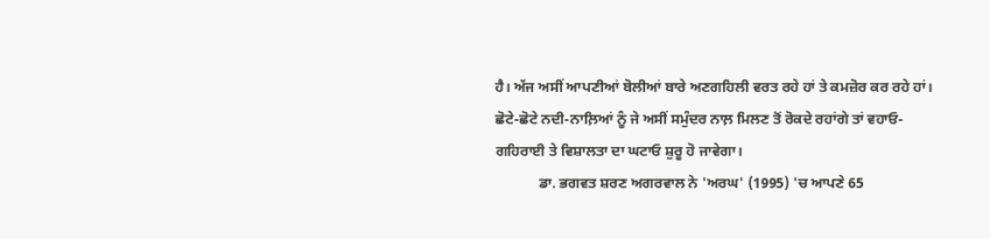ਹੈ। ਅੱਜ ਅਸੀਂ ਆਪਣੀਆਂ ਬੋਲੀਆਂ ਬਾਰੇ ਅਣਗਹਿਲੀ ਵਰਤ ਰਹੇ ਹਾਂ ਤੇ ਕਮਜ਼ੋਰ ਕਰ ਰਹੇ ਹਾਂ। ਛੋਟੇ-ਛੋਟੇ ਨਦੀ-ਨਾਲ਼ਿਆਂ ਨੂੰ ਜੇ ਅਸੀਂ ਸਮੁੰਦਰ ਨਾਲ਼ ਮਿਲਣ ਤੋਂ ਰੋਕਦੇ ਰਹਾਂਗੇ ਤਾਂ ਵਹਾਓ-ਗਹਿਰਾਈ ਤੇ ਵਿਸ਼ਾਲਤਾ ਦਾ ਘਟਾਓ ਸ਼ੁਰੂ ਹੋ ਜਾਵੇਗਾ।
            ਡਾ. ਭਗਵਤ ਸ਼ਰਣ ਅਗਰਵਾਲ ਨੇ 'ਅਰਘ' (1995) 'ਚ ਆਪਣੇ 65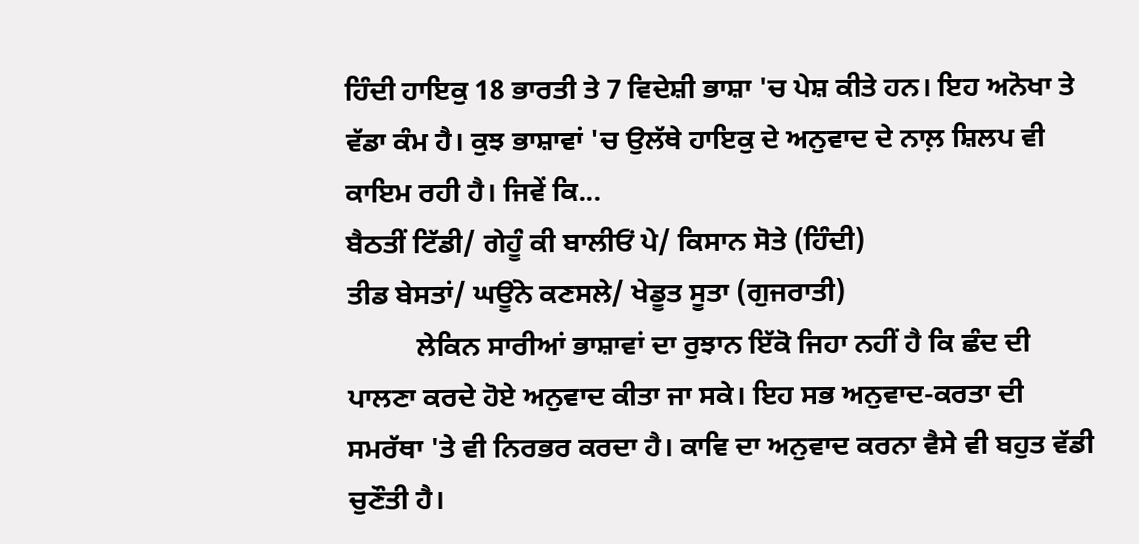ਹਿੰਦੀ ਹਾਇਕੁ 18 ਭਾਰਤੀ ਤੇ 7 ਵਿਦੇਸ਼ੀ ਭਾਸ਼ਾ 'ਚ ਪੇਸ਼ ਕੀਤੇ ਹਨ। ਇਹ ਅਨੋਖਾ ਤੇ ਵੱਡਾ ਕੰਮ ਹੈ। ਕੁਝ ਭਾਸ਼ਾਵਾਂ 'ਚ ਉਲੱਥੇ ਹਾਇਕੁ ਦੇ ਅਨੁਵਾਦ ਦੇ ਨਾਲ਼ ਸ਼ਿਲਪ ਵੀ ਕਾਇਮ ਰਹੀ ਹੈ। ਜਿਵੇਂ ਕਿ...
ਬੈਠਤੀਂ ਟਿੱਡੀ/ ਗੇਹੂੰ ਕੀ ਬਾਲੀਓਂ ਪੇ/ ਕਿਸਾਨ ਸੋਤੇ (ਹਿੰਦੀ)
ਤੀਡ ਬੇਸਤਾਂ/ ਘਊਂਨੇ ਕਣਸਲੇ/ ਖੇਡੂਤ ਸੂਤਾ (ਗੁਜਰਾਤੀ)
          ਲੇਕਿਨ ਸਾਰੀਆਂ ਭਾਸ਼ਾਵਾਂ ਦਾ ਰੁਝਾਨ ਇੱਕੋ ਜਿਹਾ ਨਹੀਂ ਹੈ ਕਿ ਛੰਦ ਦੀ ਪਾਲਣਾ ਕਰਦੇ ਹੋਏ ਅਨੁਵਾਦ ਕੀਤਾ ਜਾ ਸਕੇ। ਇਹ ਸਭ ਅਨੁਵਾਦ-ਕਰਤਾ ਦੀ ਸਮਰੱਥਾ 'ਤੇ ਵੀ ਨਿਰਭਰ ਕਰਦਾ ਹੈ। ਕਾਵਿ ਦਾ ਅਨੁਵਾਦ ਕਰਨਾ ਵੈਸੇ ਵੀ ਬਹੁਤ ਵੱਡੀ ਚੁਣੌਤੀ ਹੈ।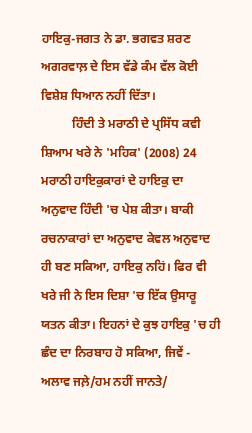ਹਾਇਕੁ-ਜਗਤ ਨੇ ਡਾ. ਭਗਵਤ ਸ਼ਰਣ ਅਗਰਵਾਲ਼ ਦੇ ਇਸ ਵੱਡੇ ਕੰਮ ਵੱਲ ਕੋਈ ਵਿਸ਼ੇਸ਼ ਧਿਆਨ ਨਹੀਂ ਦਿੱਤਾ।
          ਹਿੰਦੀ ਤੇ ਮਰਾਠੀ ਦੇ ਪ੍ਰਸਿੱਧ ਕਵੀ ਸ਼ਿਆਮ ਖਰੇ ਨੇ 'ਮਹਿਕ' (2008) 24 ਮਰਾਠੀ ਹਾਇਕੁਕਾਰਾਂ ਦੇ ਹਾਇਕੁ ਦਾ ਅਨੁਵਾਦ ਹਿੰਦੀ 'ਚ ਪੇਸ਼ ਕੀਤਾ। ਬਾਕੀ ਰਚਨਾਕਾਰਾਂ ਦਾ ਅਨੁਵਾਦ ਕੇਵਲ ਅਨੁਵਾਦ ਹੀ ਬਣ ਸਕਿਆ, ਹਾਇਕੁ ਨਹਿਂ। ਫਿਰ ਵੀ ਖਰੇ ਜੀ ਨੇ ਇਸ ਦਿਸ਼ਾ 'ਚ ਇੱਕ ਉਸਾਰੂ ਯਤਨ ਕੀਤਾ। ਇਹਨਾਂ ਦੇ ਕੁਝ ਹਾਇਕੁ 'ਚ ਹੀ ਛੰਦ ਦਾ ਨਿਰਬਾਹ ਹੋ ਸਕਿਆ, ਜਿਵੇਂ -
ਅਲਾਵ ਜਲ਼ੇ/ਹਮ ਨਹੀਂ ਜਾਨਤੇ/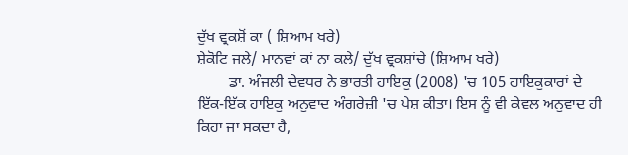ਦੁੱਖ ਵ੍ਰਕਸ਼ੋਂ ਕਾ ( ਸ਼ਿਆਮ ਖਰੇ)
ਸ਼ੇਕੋਟਿ ਜਲੇ/ ਮਾਨਵਾਂ ਕਾਂ ਨਾ ਕਲੇ/ ਦੁੱਖ ਵ੍ਰਕਸ਼ਾਂਚੇ (ਸ਼ਿਆਮ ਖਰੇ)
        ਡਾ. ਅੰਜਲੀ ਦੇਵਧਰ ਨੇ ਭਾਰਤੀ ਹਾਇਕੁ (2008) 'ਚ 105 ਹਾਇਕੁਕਾਰਾਂ ਦੇ ਇੱਕ-ਇੱਕ ਹਾਇਕੁ ਅਨੁਵਾਦ ਅੰਗਰੇਜ਼ੀ 'ਚ ਪੇਸ਼ ਕੀਤਾ। ਇਸ ਨੂੰ ਵੀ ਕੇਵਲ ਅਨੁਵਾਦ ਹੀ ਕਿਹਾ ਜਾ ਸਕਦਾ ਹੈ,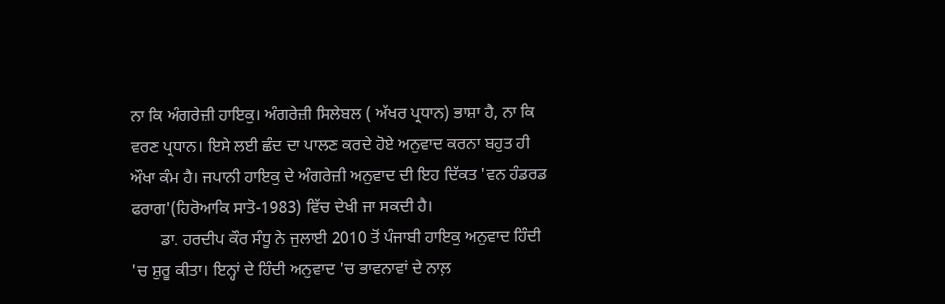ਨਾ ਕਿ ਅੰਗਰੇਜ਼ੀ ਹਾਇਕੁ। ਅੰਗਰੇਜ਼ੀ ਸਿਲੇਬਲ ( ਅੱਖਰ ਪ੍ਰਧਾਨ) ਭਾਸ਼ਾ ਹੈ, ਨਾ ਕਿ ਵਰਣ ਪ੍ਰਧਾਨ। ਇਸੇ ਲਈ ਛੰਦ ਦਾ ਪਾਲਣ ਕਰਦੇ ਹੋਏ ਅਨੁਵਾਦ ਕਰਨਾ ਬਹੁਤ ਹੀ ਔਖਾ ਕੰਮ ਹੈ। ਜਪਾਨੀ ਹਾਇਕੁ ਦੇ ਅੰਗਰੇਜ਼ੀ ਅਨੁਵਾਦ ਦੀ ਇਹ ਦਿੱਕਤ 'ਵਨ ਹੰਡਰਡ ਫਰਾਗ'(ਹਿਰੋਆਕਿ ਸਾਤੋ-1983) ਵਿੱਚ ਦੇਖੀ ਜਾ ਸਕਦੀ ਹੈ।
       ਡਾ. ਹਰਦੀਪ ਕੌਰ ਸੰਧੂ ਨੇ ਜੁਲਾਈ 2010 ਤੋਂ ਪੰਜਾਬੀ ਹਾਇਕੁ ਅਨੁਵਾਦ ਹਿੰਦੀ 'ਚ ਸ਼ੁਰੂ ਕੀਤਾ। ਇਨ੍ਹਾਂ ਦੇ ਹਿੰਦੀ ਅਨੁਵਾਦ 'ਚ ਭਾਵਨਾਵਾਂ ਦੇ ਨਾਲ਼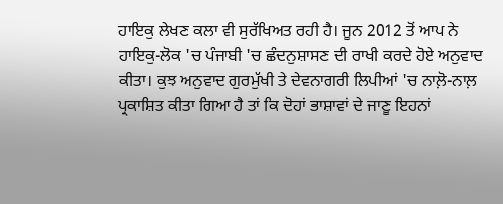ਹਾਇਕੁ ਲੇਖਣ ਕਲਾ ਵੀ ਸੁਰੱਖਿਅਤ ਰਹੀ ਹੈ। ਜੂਨ 2012 ਤੋਂ ਆਪ ਨੇ ਹਾਇਕੁ-ਲੋਕ 'ਚ ਪੰਜਾਬੀ 'ਚ ਛੰਦਨੁਸ਼ਾਸਣ ਦੀ ਰਾਖੀ ਕਰਦੇ ਹੋਏ ਅਨੁਵਾਦ ਕੀਤਾ। ਕੁਝ ਅਨੁਵਾਦ ਗੁਰਮੁੱਖੀ ਤੇ ਦੇਵਨਾਗਰੀ ਲਿਪੀਆਂ 'ਚ ਨਾਲ਼ੋ-ਨਾਲ਼ ਪ੍ਰਕਾਸ਼ਿਤ ਕੀਤਾ ਗਿਆ ਹੈ ਤਾਂ ਕਿ ਦੋਹਾਂ ਭਾਸ਼ਾਵਾਂ ਦੇ ਜਾਣੂ ਇਹਨਾਂ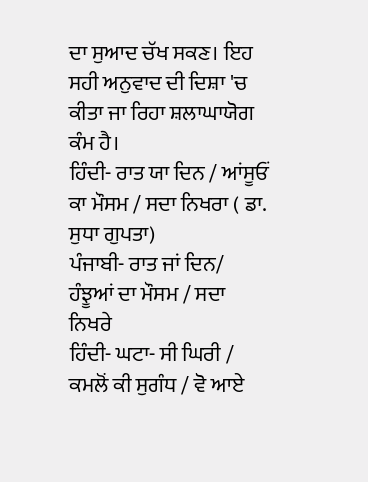ਦਾ ਸੁਆਦ ਚੱਖ ਸਕਣ। ਇਹ ਸਹੀ ਅਨੁਵਾਦ ਦੀ ਦਿਸ਼ਾ 'ਚ ਕੀਤਾ ਜਾ ਰਿਹਾ ਸ਼ਲਾਘਾਯੋਗ ਕੰਮ ਹੈ।
ਹਿੰਦੀ- ਰਾਤ ਯਾ ਦਿਨ / ਆਂਸੂਓਂ ਕਾ ਮੌਸਮ / ਸਦਾ ਨਿਖਰਾ ( ਡਾ. ਸੁਧਾ ਗੁਪਤਾ)
ਪੰਜਾਬੀ- ਰਾਤ ਜਾਂ ਦਿਨ/ ਹੰਝੂਆਂ ਦਾ ਮੌਸਮ / ਸਦਾ ਨਿਖਰੇ
ਹਿੰਦੀ- ਘਟਾ- ਸੀ ਘਿਰੀ / ਕਮਲੋਂ ਕੀ ਸੁਗੰਧ / ਵੋ ਆਏ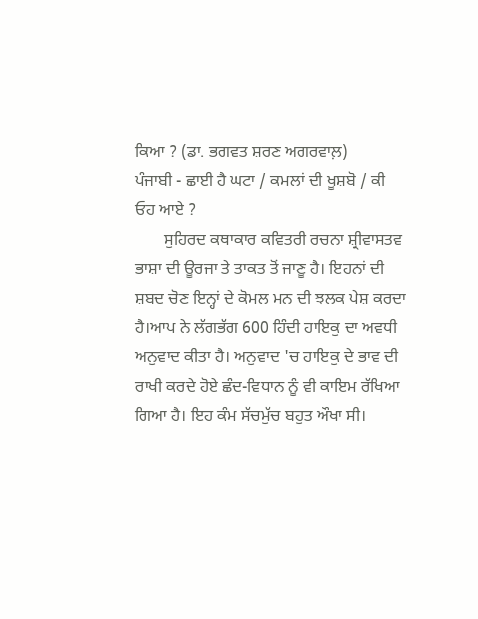ਕਿਆ ? (ਡਾ. ਭਗਵਤ ਸ਼ਰਣ ਅਗਰਵਾਲ਼)
ਪੰਜਾਬੀ - ਛਾਈ ਹੈ ਘਟਾ / ਕਮਲਾਂ ਦੀ ਖੂਸ਼ਬੋ / ਕੀ ਓਹ ਆਏ ?
       ਸੁਹਿਰਦ ਕਥਾਕਾਰ ਕਵਿਤਰੀ ਰਚਨਾ ਸ਼੍ਰੀਵਾਸਤਵ ਭਾਸ਼ਾ ਦੀ ਊਰਜਾ ਤੇ ਤਾਕਤ ਤੋਂ ਜਾਣੂ ਹੈ। ਇਹਨਾਂ ਦੀ ਸ਼ਬਦ ਚੋਣ ਇਨ੍ਹਾਂ ਦੇ ਕੋਮਲ ਮਨ ਦੀ ਝਲਕ ਪੇਸ਼ ਕਰਦਾ ਹੈ।ਆਪ ਨੇ ਲੱਗਭੱਗ 600 ਹਿੰਦੀ ਹਾਇਕੁ ਦਾ ਅਵਧੀ ਅਨੁਵਾਦ ਕੀਤਾ ਹੈ। ਅਨੁਵਾਦ 'ਚ ਹਾਇਕੁ ਦੇ ਭਾਵ ਦੀ ਰਾਖੀ ਕਰਦੇ ਹੋਏ ਛੰਦ-ਵਿਧਾਨ ਨੂੰ ਵੀ ਕਾਇਮ ਰੱਖਿਆ ਗਿਆ ਹੈ। ਇਹ ਕੰਮ ਸੱਚਮੁੱਚ ਬਹੁਤ ਔਖਾ ਸੀ।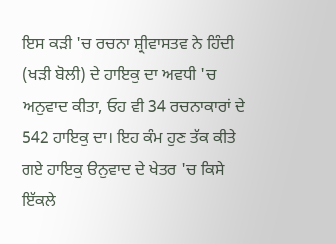ਇਸ ਕੜੀ 'ਚ ਰਚਨਾ ਸ਼੍ਰੀਵਾਸਤਵ ਨੇ ਹਿੰਦੀ (ਖੜੀ ਬੋਲੀ) ਦੇ ਹਾਇਕੁ ਦਾ ਅਵਧੀ 'ਚ ਅਨੁਵਾਦ ਕੀਤਾ, ਓਹ ਵੀ 34 ਰਚਨਾਕਾਰਾਂ ਦੇ 542 ਹਾਇਕੁ ਦਾ। ਇਹ ਕੰਮ ਹੁਣ ਤੱਕ ਕੀਤੇ ਗਏ ਹਾਇਕੁ ੳਨੁਵਾਦ ਦੇ ਖੇਤਰ 'ਚ ਕਿਸੇ ਇੱਕਲੇ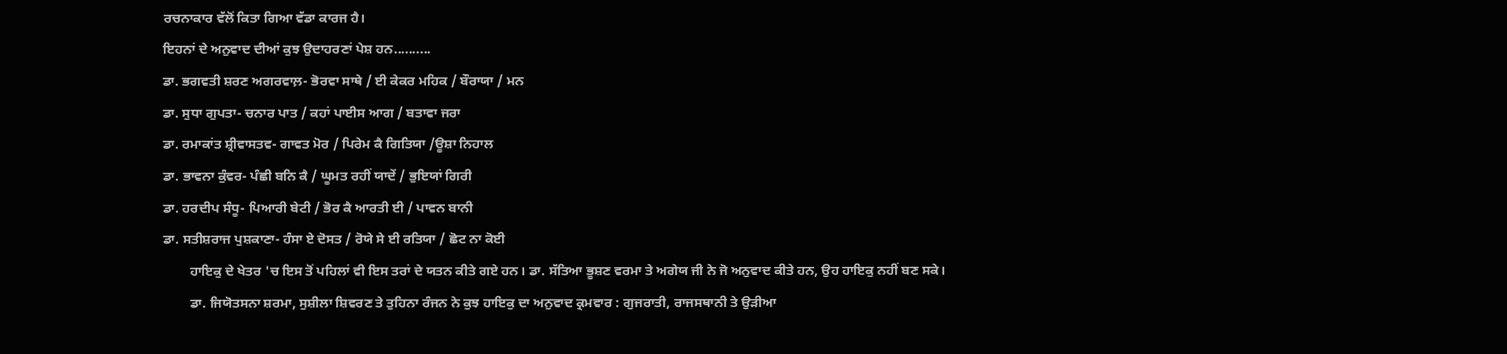ਰਚਨਾਕਾਰ ਵੱਲੋਂ ਕਿਤਾ ਗਿਆ ਵੱਡਾ ਕਾਰਜ ਹੈ।
ਇਹਨਾਂ ਦੇ ਅਨੁਵਾਦ ਦੀਆਂ ਕੁਝ ਉਦਾਹਰਣਾਂ ਪੇਸ਼ ਹਨ..........
ਡਾ. ਭਗਵਤੀ ਸ਼ਰਣ ਅਗਰਵਾਲ਼- ਭੋਰਵਾ ਸਾਥੇ / ਈ ਕੇਕਰ ਮਹਿਕ / ਬੌਰਾਯਾ / ਮਨ
ਡਾ. ਸੁਧਾ ਗੁਪਤਾ- ਚਨਾਰ ਪਾਤ / ਕਹਾਂ ਪਾਈਸ ਆਗ / ਬਤਾਵਾ ਜਰਾ
ਡਾ. ਰਮਾਕਾਂਤ ਸ਼੍ਰੀਵਾਸਤਵ- ਗਾਵਤ ਮੋਰ / ਪਿਰੇਮ ਕੈ ਗਿਤਿਯਾ /ਊਸ਼ਾ ਨਿਹਾਲ
ਡਾ. ਭਾਵਨਾ ਕੁੰਵਰ- ਪੰਛੀ ਬਨਿ ਕੈ / ਘੂਮਤ ਰਹੀਂ ਯਾਦੇਂ / ਭੁਇਯਾਂ ਗਿਰੀ
ਡਾ. ਹਰਦੀਪ ਸੰਧੂ- ਪਿਆਰੀ ਬੇਟੀ / ਭੋਰ ਕੈ ਆਰਤੀ ਈ / ਪਾਵਨ ਬਾਨੀ
ਡਾ. ਸਤੀਸ਼ਰਾਜ ਪੁਸ਼ਕਾਣਾ- ਹੰਸਾ ਏ ਦੋਸਤ / ਰੋਯੇ ਸੇ ਈ ਰਤਿਯਾ / ਛੋਟ ਨਾ ਕੋਈ
        ਹਾਇਕੁ ਦੇ ਖੇਤਰ 'ਚ ਇਸ ਤੋਂ ਪਹਿਲਾਂ ਵੀ ਇਸ ਤਰਾਂ ਦੇ ਯਤਨ ਕੀਤੇ ਗਏ ਹਨ। ਡਾ. ਸੱਤਿਆ ਭੂਸ਼ਣ ਵਰਮਾ ਤੇ ਅਗੇਯ ਜੀ ਨੇ ਜੋ ਅਨੁਵਾਦ ਕੀਤੇ ਹਨ, ਉਹ ਹਾਇਕੁ ਨਹੀਂ ਬਣ ਸਕੇ।
        ਡਾ. ਜਿਯੋਤਸਨਾ ਸ਼ਰਮਾ, ਸੁਸ਼ੀਲਾ ਸ਼ਿਵਰਣ ਤੇ ਤੁਹਿਨਾ ਰੰਜਨ ਨੇ ਕੁਝ ਹਾਇਕੁ ਦਾ ਅਨੁਵਾਦ ਕ੍ਰਮਵਾਰ : ਗੁਜਰਾਤੀ, ਰਾਜਸਥਾਨੀ ਤੇ ਉੜੀਆ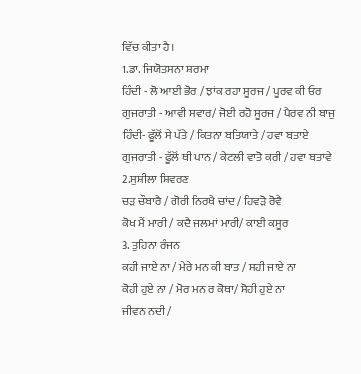ਵਿੱਚ ਕੀਤਾ ਹੈ।
1.ਡਾ. ਜਿਯੋਤਸਨਾ ਸ਼ਰਮਾ
ਹਿੰਦੀ - ਲੋ ਆਈ ਭੋਰ / ਝਾਂਕ ਰਹਾ ਸੂਰਜ / ਪੂਰਵ ਕੀ ਓਰ
ਗੁਜਰਾਤੀ - ਆਵੀ ਸਵਾਰ/ ਜੋਈ ਰਹੋ ਸੂਰਜ / ਪੈਰਵ ਨੀ ਬਾਜੁ
ਹਿੰਦੀ- ਫੂੱਲੋਂ ਸੇ ਪੱਤੇ / ਕਿਤਨਾ ਬਤਿਯਾਤੇ / ਹਵਾ ਬਤਾਏ
ਗੁਜਰਾਤੀ - ਫੂੱਲੋਂ ਥੀ ਪਾਨ / ਕੇਟਲੀ ਵਾਤੋ ਕਰੀ / ਹਵਾ ਬਤਾਵੇ
2.ਸੁਸ਼ੀਲਾ ਸ਼ਿਵਰਣ
ਚੜ ਚੌਬਾਰੈ / ਗੋਰੀ ਨਿਰਖੈ ਚਾਂਦ / ਹਿਵੜੋ ਰੋਵੈ
ਕੋਖ ਮੈਂ ਮਾਰੀ / ਕਦੈ ਜਲਮਾਂ ਮਾਰੀ/ ਕਾਈ ਕਸੂਰ
3. ਤੁਹਿਨਾ ਰੰਜਨ
ਕਹੀ ਜਾਏ ਨਾ / ਮੇਰੇ ਮਨ ਕੀ ਬਾਤ / ਸਹੀ ਜਾਏ ਨਾ
ਕੋਹੀ ਹੁਏ ਨਾ / ਮੋਰ ਮਨ ਰ ਕੋਥਾ/ ਸੋਹੀ ਹੁਏ ਨਾ
ਜੀਵਨ ਨਦੀ /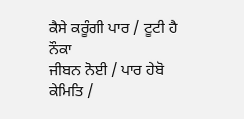ਕੈਸੇ ਕਰੂੰਗੀ ਪਾਰ / ਟੂਟੀ ਹੈ ਨੌਕਾ
ਜੀਬਨ ਨੋਈ / ਪਾਰ ਹੇਬੋ ਕੇਮਿਤਿ /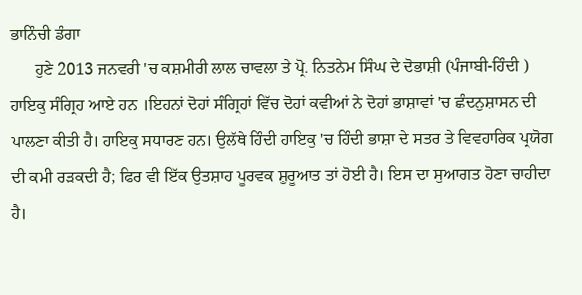ਭਾਨਿੰਚੀ ਡੰਗਾ
      ਹੁਣੇ 2013 ਜਨਵਰੀ 'ਚ ਕਸ਼ਮੀਰੀ ਲਾਲ ਚਾਵਲਾ ਤੇ ਪ੍ਰੋ. ਨਿਤਨੇਮ ਸਿੰਘ ਦੇ ਦੋਭਾਸ਼ੀ (ਪੰਜਾਬੀ-ਹਿੰਦੀ ) ਹਾਇਕੁ ਸੰਗ੍ਰਿਹ ਆਏ ਹਨ ।ਇਹਨਾਂ ਦੋਹਾਂ ਸੰਗ੍ਰਿਹਾਂ ਵਿੱਚ ਦੋਹਾਂ ਕਵੀਆਂ ਨੇ ਦੋਹਾਂ ਭਾਸ਼ਾਵਾਂ 'ਚ ਛੰਦਨੁਸ਼ਾਸਨ ਦੀ ਪਾਲਣਾ ਕੀਤੀ ਹੈ। ਹਾਇਕੁ ਸਧਾਰਣ ਹਨ। ਉਲੱਥੇ ਹਿੰਦੀ ਹਾਇਕੁ 'ਚ ਹਿੰਦੀ ਭਾਸ਼ਾ ਦੇ ਸਤਰ ਤੇ ਵਿਵਹਾਰਿਕ ਪ੍ਰਯੋਗ ਦੀ ਕਮੀ ਰੜਕਦੀ ਹੈ; ਫਿਰ ਵੀ ਇੱਕ ਉਤਸ਼ਾਹ ਪੂਰਵਕ ਸ਼ੁਰੂਆਤ ਤਾਂ ਹੋਈ ਹੈ। ਇਸ ਦਾ ਸੁਆਗਤ ਹੋਣਾ ਚਾਹੀਦਾ ਹੈ।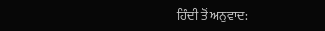ਹਿੰਦੀ ਤੋਂ ਅਨੁਵਾਦ: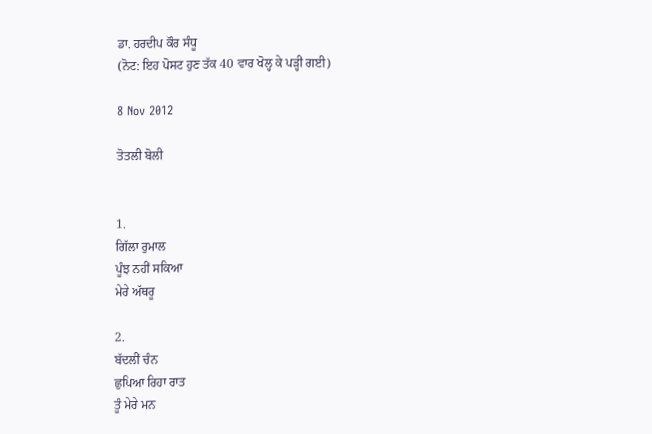ਡਾ. ਹਰਦੀਪ ਕੌਰ ਸੰਧੂ
(ਨੋਟ: ਇਹ ਪੋਸਟ ਹੁਣ ਤੱਕ 40 ਵਾਰ ਖੋਲ੍ਹ ਕੇ ਪੜ੍ਹੀ ਗਈ)

8 Nov 2012

ਤੋਤਲੀ ਬੋਲੀ


1.
ਗਿੱਲਾ ਰੁਮਾਲ
ਪੂੰਝ ਨਹੀਂ ਸਕਿਆ
ਮੇਰੇ ਅੱਥਰੂ

2.
ਬੱਦਲੀਂ ਚੰਨ
ਛੁਪਿਆ ਰਿਹਾ ਰਾਤ
ਤੂੰ ਮੇਰੇ ਮਨ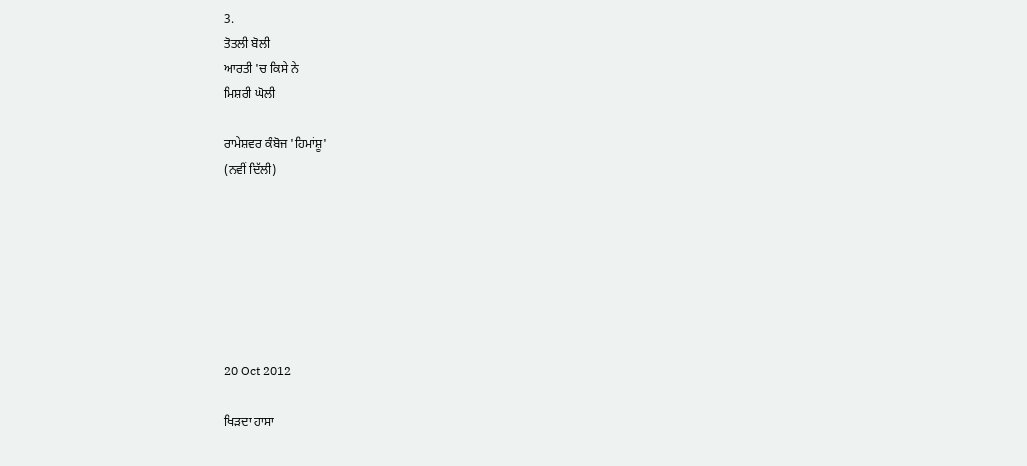3.
ਤੋਤਲੀ ਬੋਲੀ
ਆਰਤੀ 'ਚ ਕਿਸੇ ਨੇ
ਮਿਸ਼ਰੀ ਘੋਲੀ

ਰਾਮੇਸ਼ਵਰ ਕੰਬੋਜ 'ਹਿਮਾਂਸ਼ੂ'
(ਨਵੀਂ ਦਿੱਲੀ)







20 Oct 2012

ਖਿੜਦਾ ਹਾਸਾ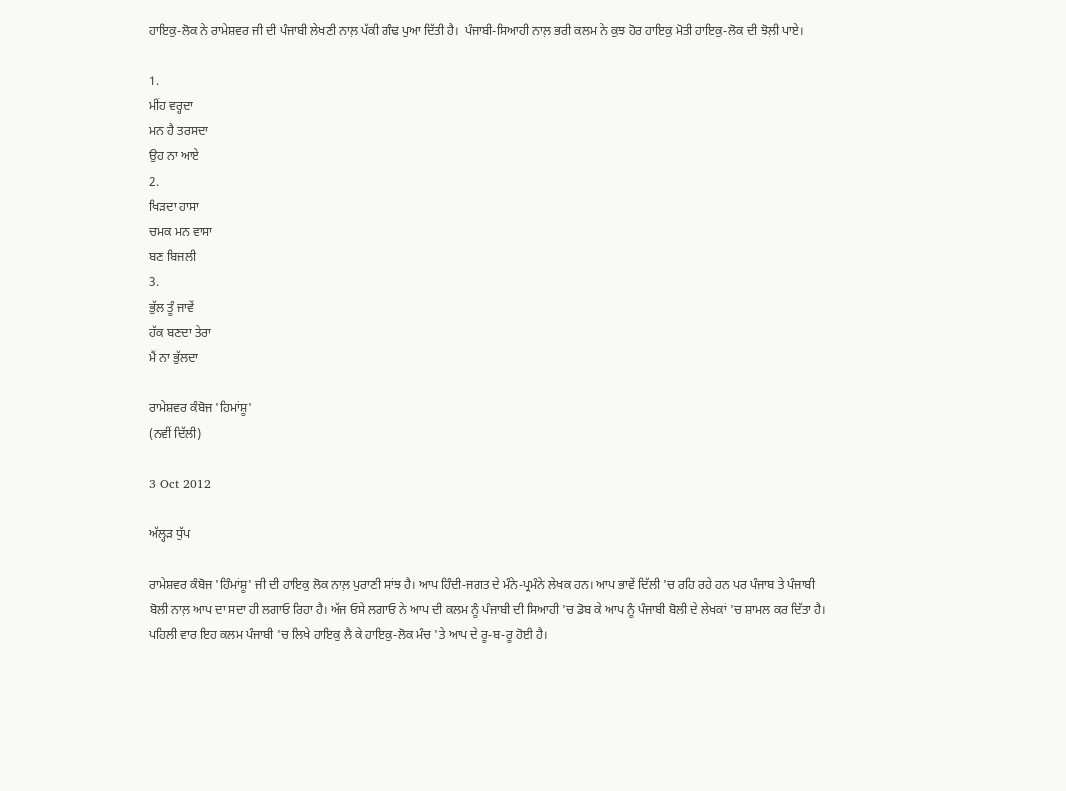ਹਾਇਕੁ-ਲੋਕ ਨੇ ਰਾਮੇਸ਼ਵਰ ਜੀ ਦੀ ਪੰਜਾਬੀ ਲੇਖਣੀ ਨਾਲ਼ ਪੱਕੀ ਗੰਢ ਪੁਆ ਦਿੱਤੀ ਹੈ।  ਪੰਜਾਬੀ-ਸਿਆਹੀ ਨਾਲ਼ ਭਰੀ ਕਲਮ ਨੇ ਕੁਝ ਹੋਰ ਹਾਇਕੁ ਮੋਤੀ ਹਾਇਕੁ-ਲੋਕ ਦੀ ਝੋਲ਼ੀ ਪਾਏ।

1.
ਮੀਂਹ ਵਰ੍ਹਦਾ
ਮਨ ਹੈ ਤਰਸਦਾ
ਉਹ ਨਾ ਆਏ
2.
ਖਿੜਦਾ ਹਾਸਾ
ਚਮਕ ਮਨ ਵਾਸਾ
ਬਣ ਬਿਜਲੀ
3.
ਭੁੱਲ ਤੂੰ ਜਾਵੇਂ
ਹੱਕ ਬਣਦਾ ਤੇਰਾ
ਮੈਂ ਨਾ ਭੁੱਲਦਾ

ਰਾਮੇਸ਼ਵਰ ਕੰਬੋਜ 'ਹਿਮਾਂਸ਼ੂ'
(ਨਵੀਂ ਦਿੱਲੀ)

3 Oct 2012

ਅੱਲ੍ਹੜ ਧੁੱਪ

ਰਾਮੇਸ਼ਵਰ ਕੰਬੋਜ 'ਹਿੰਮਾਂਸ਼ੂ' ਜੀ ਦੀ ਹਾਇਕੁ ਲੋਕ ਨਾਲ਼ ਪੁਰਾਣੀ ਸਾਂਝ ਹੈ। ਆਪ ਹਿੰਦੀ-ਜਗਤ ਦੇ ਮੰਨੇ-ਪ੍ਰਮੰਨੇ ਲੇਖਕ ਹਨ। ਆਪ ਭਾਵੇਂ ਦਿੱਲੀ 'ਚ ਰਹਿ ਰਹੇ ਹਨ ਪਰ ਪੰਜਾਬ ਤੇ ਪੰਜਾਬੀ ਬੋਲੀ ਨਾਲ਼ ਆਪ ਦਾ ਸਦਾ ਹੀ ਲਗਾਓ ਰਿਹਾ ਹੈ। ਅੱਜ ਓਸੇ ਲਗਾਓ ਨੇ ਆਪ ਦੀ ਕਲਮ ਨੂੰ ਪੰਜਾਬੀ ਦੀ ਸਿਆਹੀ 'ਚ ਡੋਬ ਕੇ ਆਪ ਨੂੰ ਪੰਜਾਬੀ ਬੋਲੀ ਦੇ ਲੇਖਕਾਂ 'ਚ ਸ਼ਾਮਲ ਕਰ ਦਿੱਤਾ ਹੈ। ਪਹਿਲੀ ਵਾਰ ਇਹ ਕਲਮ ਪੰਜਾਬੀ 'ਚ ਲਿਖੇ ਹਾਇਕੁ ਲੈ ਕੇ ਹਾਇਕੁ-ਲੋਕ ਮੰਚ 'ਤੇ ਆਪ ਦੇ ਰੂ-ਬ-ਰੂ ਹੋਈ ਹੈ।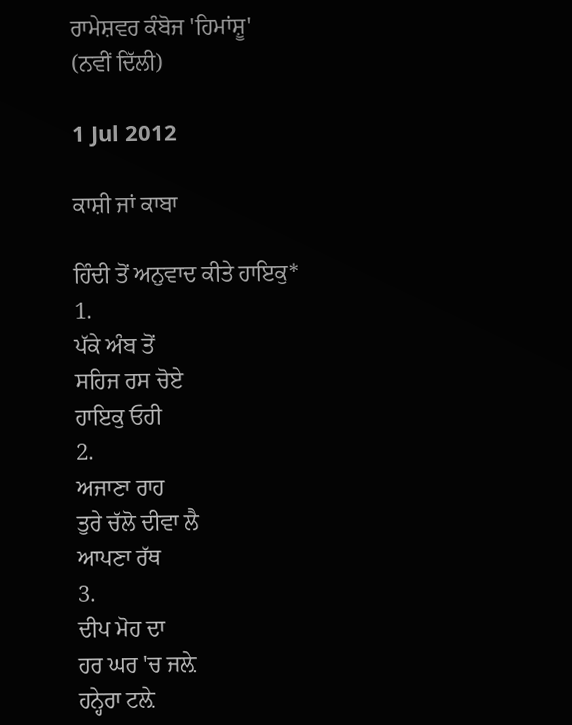ਰਾਮੇਸ਼ਵਰ ਕੰਬੋਜ 'ਹਿਮਾਂਸ਼ੂ'
(ਨਵੀਂ ਦਿੱਲੀ)

1 Jul 2012

ਕਾਸ਼ੀ ਜਾਂ ਕਾਬਾ

ਹਿੰਦੀ ਤੋਂ ਅਨੁਵਾਦ ਕੀਤੇ ਹਾਇਕੁ*
1.
ਪੱਕੇ ਅੰਬ ਤੋਂ
ਸਹਿਜ ਰਸ ਚੋਏ
ਹਾਇਕੁ ਓਹੀ
2.
ਅਜਾਣਾ ਰਾਹ
ਤੁਰੇ ਚੱਲੋ ਦੀਵਾ ਲੈ
ਆਪਣਾ ਰੱਥ
3.
ਦੀਪ ਮੋਹ ਦਾ
ਹਰ ਘਰ 'ਚ ਜਲ਼ੇ
ਹਨ੍ਹੇਰਾ ਟਲ਼ੇ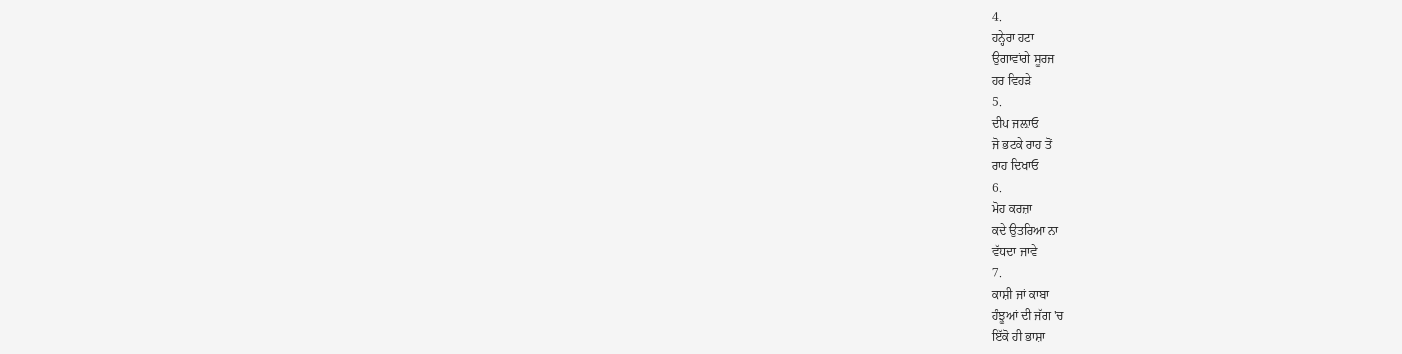4.
ਹਨ੍ਹੇਰਾ ਹਟਾ
ਉਗਾਵਾਂਗੇ ਸੂਰਜ
ਹਰ ਵਿਹੜੇ
5.
ਦੀਪ ਜਲ਼ਾਓ
ਜੋ ਭਟਕੇ ਰਾਹ ਤੋਂ
ਰਾਹ ਦਿਖਾਓ
6.
ਮੋਹ ਕਰਜ਼ਾ
ਕਦੇ ਉਤਰਿਆ ਨਾ
ਵੱਧਦਾ ਜਾਵੇ
7.
ਕਾਸ਼ੀ ਜਾਂ ਕਾਬਾ
ਹੰਝੂਆਂ ਦੀ ਜੱਗ 'ਚ
ਇੱਕੋ ਹੀ ਭਾਸ਼ਾ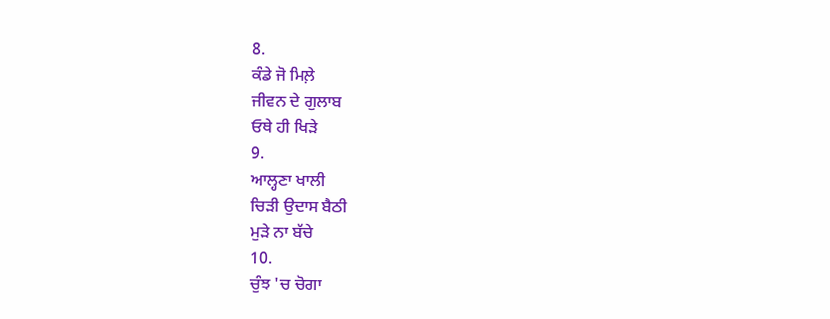8.
ਕੰਡੇ ਜੋ ਮਿਲ਼ੇ
ਜੀਵਨ ਦੇ ਗੁਲਾਬ
ਓਥੇ ਹੀ ਖਿੜੇ
9.
ਆਲ੍ਹਣਾ ਖਾਲੀ
ਚਿੜੀ ਉਦਾਸ ਬੈਠੀ
ਮੁੜੇ ਨਾ ਬੱਚੇ
10.
ਚੁੰਝ 'ਚ ਚੋਗਾ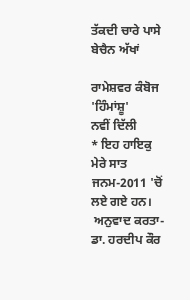ਤੱਕਦੀ ਚਾਰੇ ਪਾਸੇ
ਬੇਚੈਨ ਅੱਖਾਂ

ਰਾਮੇਸ਼ਵਰ ਕੰਬੋਜ 'ਹਿੰਮਾਂਸ਼ੂ'
ਨਵੀਂ ਦਿੱਲੀ
* ਇਹ ਹਾਇਕੁ  ਮੇਰੇ ਸਾਤ ਜਨਮ-2011 'ਚੋਂ ਲਏ ਗਏ ਹਨ।
 ਅਨੁਵਾਦ ਕਰਤਾ- ਡਾ. ਹਰਦੀਪ ਕੌਰ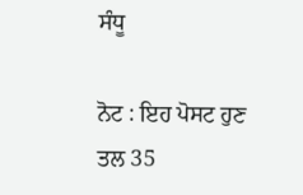ਸੰਧੂ

ਨੋਟ : ਇਹ ਪੋਸਟ ਹੁਣ ਤਲ 35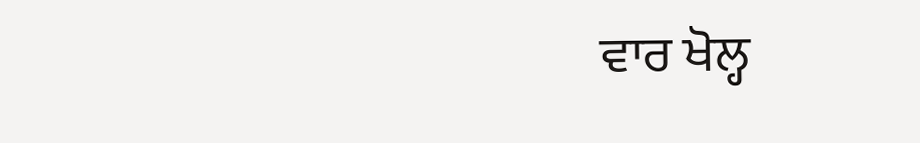ਵਾਰ ਖੋਲ੍ਹ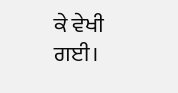ਕੇ ਵੇਖੀ ਗਈ।